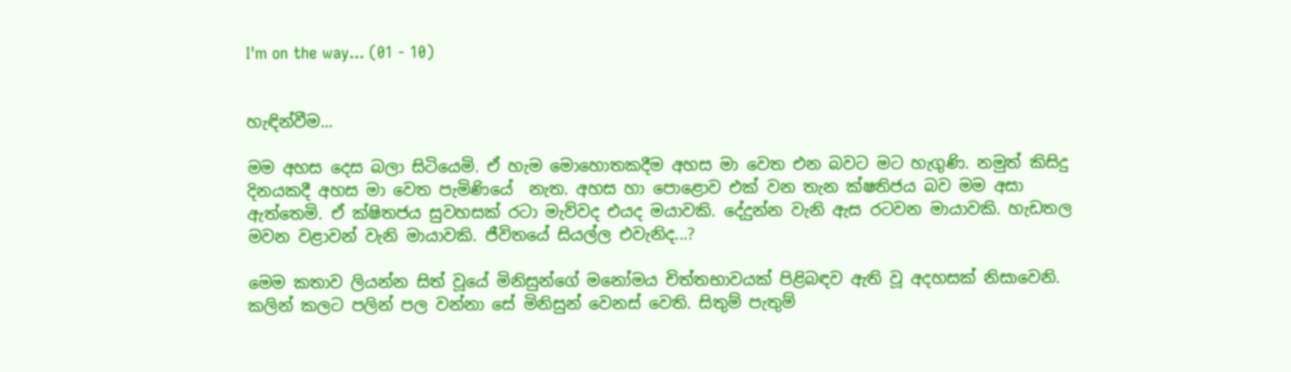I'm on the way... (01 - 10)


හැඳින්වීම...

මම අහස දෙස බලා සිටියෙමි. ඒ හැම මොහොතකදීම අහස මා වෙත එන බවට මට හැගුණි. නමුත් කිසිදු දිනයකදී අහස මා වෙත පැමිණියේ  නැත. අහස හා පොළොව එක් වන තැන ක්ෂතිජය බව මම අසා ඇත්තෙමි. ඒ ක්ෂිතජය සුවහසක් රටා මැව්වද එයද මයාවකි. දේදුන්න වැනි ඇස රටවන මායාවකි. හැඩතල මවන වළාවන් වැනි මායාවකි. ජීවිතයේ සියල්ල එවැනිද...?

මෙම කතාව ලියන්න සිත් වූයේ මිනිසුන්ගේ මනෝමය චිත්තභාවයක් පිළිබඳව ඇති වූ අදහසක් නිසාවෙනි. කලින් කලට පලින් පල වන්නා සේ මිනිසුන් වෙනස් වෙති. සිතුම් පැතුම්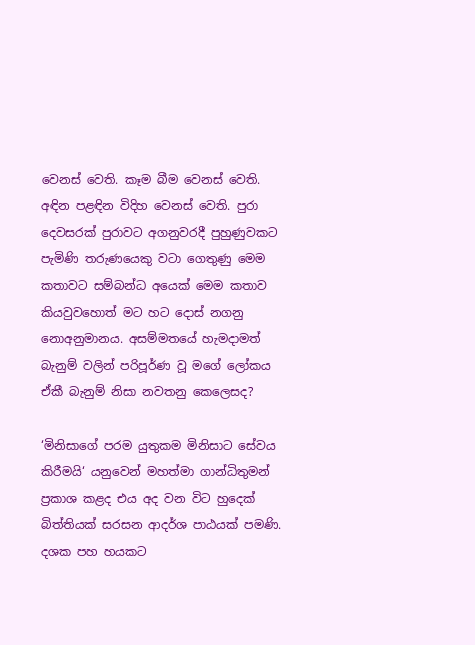වෙනස් වෙති. කෑම බීම වෙනස් වෙති. අඳින පළඳින විදිහ වෙනස් වෙති. පුරා දෙවසරක් පුරාවට අගනුවරදී පුහුණුවකට පැමිණි තරුණයෙකු වටා ගෙතුණු මෙම කතාවට සම්බන්ධ අයෙක් මෙම කතාව කියවුවහොත් මට හට දොස් නගනු නොඅනුමානය. අසම්මතයේ හැමදාමත් බැනුම් වලින් පරිපූර්ණ වූ මගේ ලෝකය ඒකී බැනුම් නිසා නවතනු කෙලෙසද?

‘මිනිසාගේ පරම යුතුකම මිනිසාට සේවය කිරීමයි‘ යනුවෙන් මහත්මා ගාන්ධිතුමන් ප්‍රකාශ කළද එය අද වන විට හුදෙක් බිත්තියක් සරසන ආදර්ශ පාඨයක් පමණි. දශක පහ හයකට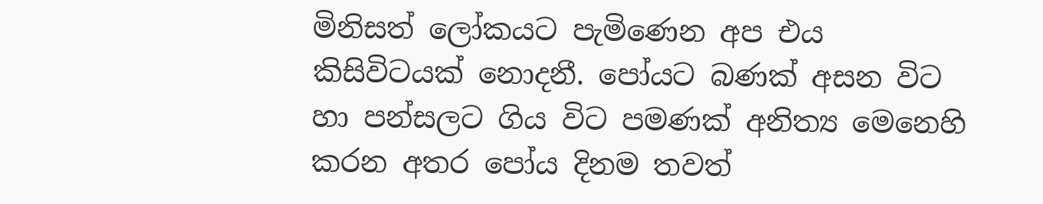මිනිසත් ලෝකයට පැමිණෙන අප එය කිසිවිටයක් නොදනී. පෝයට බණක් අසන විට හා පන්සලට ගිය විට පමණක් අනිත්‍ය මෙනෙහි කරන අතර පෝය දිනම තවත්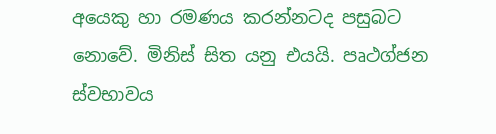අයෙකු හා රමණය කරන්නටද පසුබට නොවේ. මිනිස් සිත යනු එයයි. පෘථග්ජන ස්වභාවය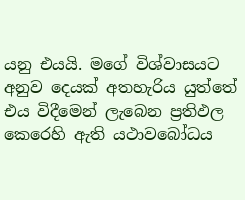යනු එයයි. මගේ විශ්වාසයට අනුව දෙයක් අතහැරිය යුත්තේ එය විදීමෙන් ලැබෙන ප්‍රතිඵල කෙරෙහි ඇති යථාවබෝධය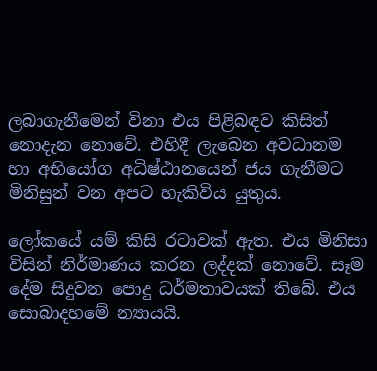ලබාගැනීමෙන් විනා එය පිළිබඳව කිසිත් නොදැන නොවේ. එහිදී ලැබෙන අවධානම හා අභියෝග අධිෂ්ඨානයෙන් ජය ගැනීමට මිනිසුන් වන අපට හැකිවිය යුතුය.

ලෝකයේ යම් කිසි රටාවක් ඇත. එය මිනිසා විසින් නිර්මාණය කරන ලද්දක් නොවේ. සෑම දේම සිදුවන පොදු ධර්මතාවයක් තිබේ. එය සොබාදහමේ න්‍යායයි.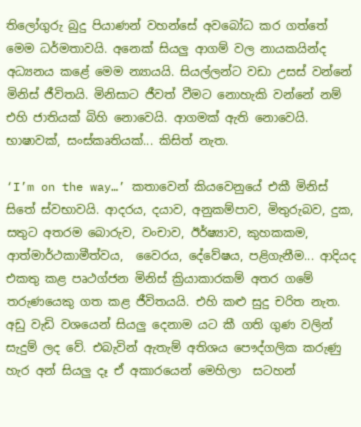තිලෝගුරු බුදු පියාණන් වහන්සේ අවබෝධ කර ගත්තේ මෙම ධර්මතාවයි. අනෙක් සියලු ආගම් වල නායකයින්ද අධ්‍යනය කළේ මෙම න්‍යායයි. සියල්ලන්ට වඩා උසස් වන්නේ මිනිස් ජීවිතයි. මිනිසාට ජීවත් වීමට නොහැකි වන්නේ නම් එහි ජාතියක් බිහි නොවෙයි. ආගමක් ඇති නොවෙයි. භාෂාවක්, සංස්කෘතියක්... කිසිත් නැත.

‘I’m on the way…’ කතාවෙන් කියවෙනුයේ එකී මිනිස් සිතේ ස්වභාවයි. ආදරය, දයාව, අනුකම්පාව, මිතුරුබව, දුක, සතුට අතරම බොරුව, වංචාව, ඊර්ෂ්‍යාව, කුහකකම, ආත්මාර්ථකාමීත්වය,  වෛරය, දේවේෂය, පළිගැනීම... ආදියද එකතු කළ පෘථග්ජන මිනිස් ක්‍රියාකාරකම් අතර ගමේ තරුණයෙකු ගත කළ ජීවිතයයි. එහි කළු සුදු චරිත නැත. අඩු වැඩි වශයෙන් සියලු දෙනාම යට කී ගති ගුණ වලින් සැදුම් ලද වේ. එබැවින් ඇතැම් අතිශය පෞද්ගලික කරුණු හැර අන් සියලු දෑ ඒ අකාරයෙන් මෙහිලා  සටහන්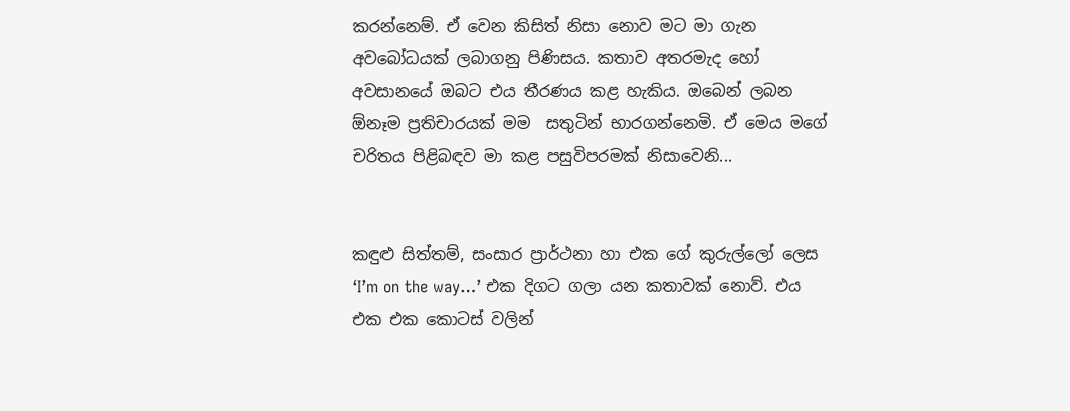කරන්නෙම්. ඒ වෙන කිසිත් නිසා නොව මට මා ගැන අවබෝධයක් ලබාගනු පිණිසය. කතාව අතරමැද හෝ අවසානයේ ඔබට එය තීරණය කළ හැකිය. ඔබෙන් ලබන ඕනෑම ප්‍රතිචාරයක් මම  සතුටින් භාරගන්නෙමි. ඒ මෙය මගේ චරිතය පිළිබඳව මා කළ පසුවිපරමක් නිසාවෙනි...


කඳුළු සිත්තම්, සංසාර ප්‍රාර්ථනා හා එක ගේ කුරුල්ලෝ ලෙස ‘I’m on the way…’ එක දිගට ගලා යන කතාවක් නොව්. එය එක එක කොටස් වලින්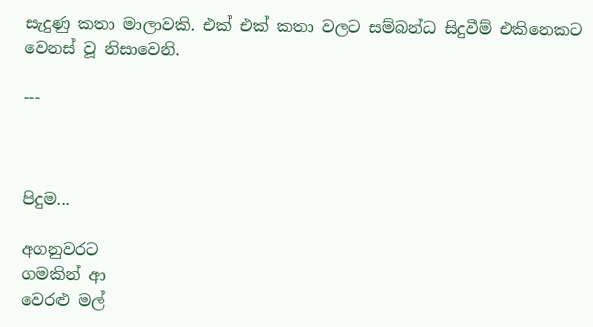සැදුණු කතා මාලාවකි. එක් එක් කතා වලට සම්බන්ධ සිදුවීම් එකිනෙකට වෙනස් වූ නිසාවෙනි.

---



පිදුම...

අගනුවරට
ගමකින් ආ
වෙරළු මල්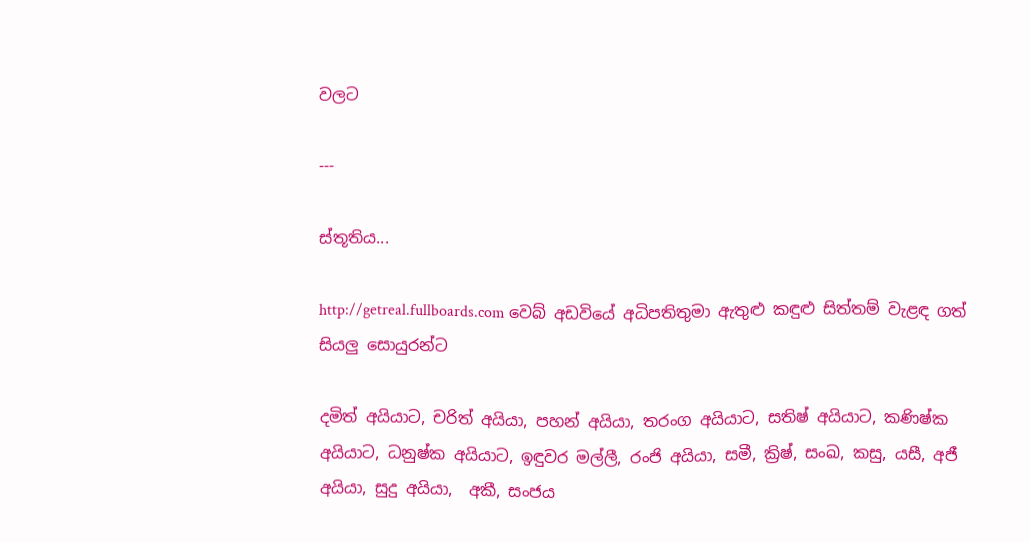වලට

---

ස්තූතිය...

http://getreal.fullboards.com වෙබ් අඩවියේ අධිපතිතුමා ඇතුළු කඳුළු සිත්තම් වැළඳ ගත් සියලු සොයුරන්ට

දමිත් අයියාට, චරිත් අයියා, පහන් අයියා, තරංග අයියාට, සතිෂ් අයියාට, කණිෂ්ක අයියාට, ධනුෂ්ක අයියාට, ඉඳුවර මල්ලී, රංජි අයියා, සමී, ක්‍රිෂ්, සංඛ, කසු, යසී, අජී අයියා, සුදු අයියා,  අකී, සංජය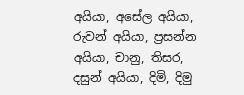අයියා, අසේල අයියා, රුවන් අයියා, ප්‍රසන්න අයියා, චානු, තිසර, දසුන් අයියා, දිමි, දිමු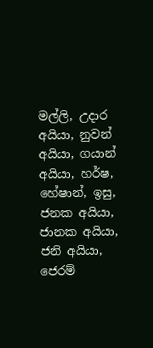මල්ලි, උදාර අයියා, නුවන් අයියා, ගයාන් අයියා, හර්ෂ, හේෂාන්, ඉසු, ජනක අයියා, ජානක අයියා, ජනි අයියා, ජෙරම්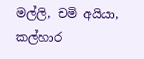මල්ලි, චමි අයියා, කල්හාර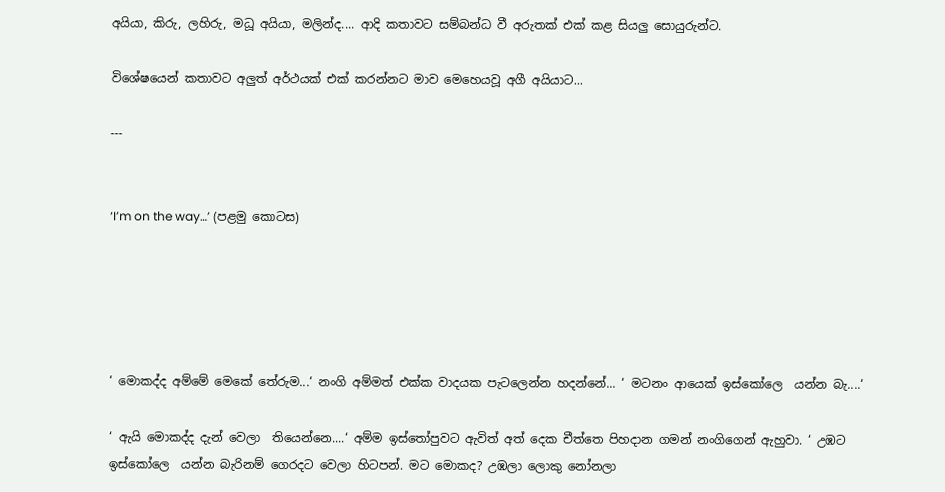අයියා, කිරු, ලහිරු, මධූ අයියා, මලින්ද.... ආදි කතාවට සම්බන්ධ වී අරුතක් එක් කළ සියලු සොයුරුන්ට.

විශේෂයෙන් කතාවට අලුත් අර්ථයක් එක් කරන්නට මාව මෙහෙයවූ අගී අයියාට...

---


‘I’m on the way…’ (පළමු කොටස)





‘ මොකද්ද අම්මේ මෙකේ තේරුම...‘ නංගි අම්මත් එක්ක වාදයක පැටලෙන්න හදන්නේ... ‘ මටනං ආයෙක් ඉස්කෝලෙ  යන්න බැ....‘

‘ ඇයි මොකද්ද දැන් වෙලා  තියෙන්නෙ....‘ අම්ම ඉස්තෝපුවට ඇවිත් අත් දෙක චීත්තෙ පිහදාන ගමන් නංගිගෙන් ඇහුවා. ‘ උඹට ඉස්කෝලෙ  යන්න බැරිනම් ගෙරදට වෙලා හිටපන්. මට මොකද? උඹලා ලොකු නෝනලා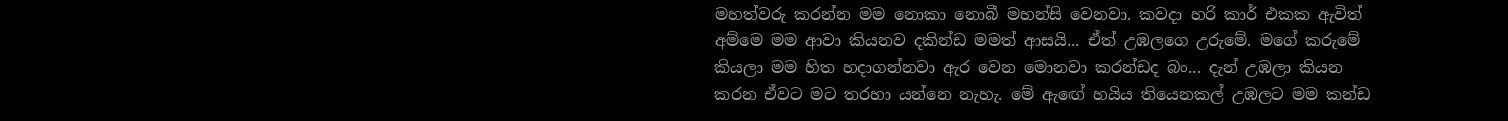මහත්වරු කරන්න මම නොකා නොබී මහන්සි වෙනවා. කවදා හරි කාර් එකක ඇවිත්  අම්මෙ මම ආවා කියනව දකින්ඩ මමත් ආසයි... ඒත් උඹලගෙ උරුමේ. මගේ කරුමේ කියලා මම හිත හදාගන්නවා ඇර වෙන මොනවා කරන්ඩද බං... දැන් උඹලා කියන කරන ඒවට මට තරහා යන්නෙ නැහැ. මේ ඇඟේ හයිය තියෙනකල් උඹලට මම කන්ඩ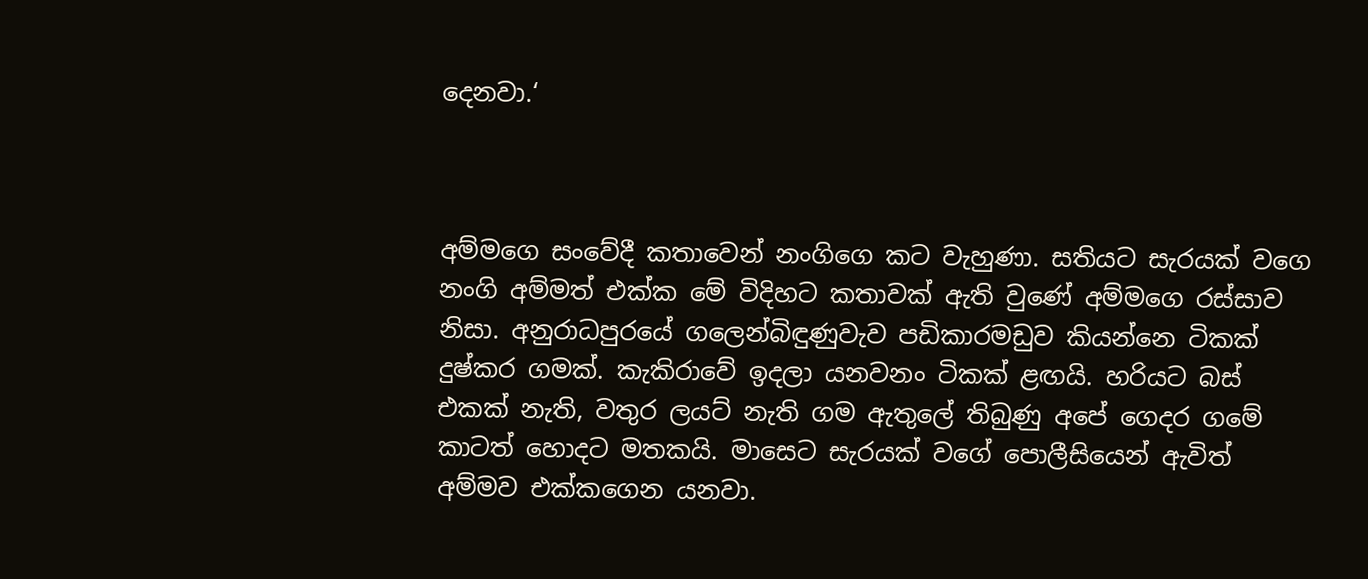දෙනවා.‘



අම්මගෙ සංවේදී කතාවෙන් නංගිගෙ කට වැහුණා. සතියට සැරයක් වගෙ නංගි අම්මත් එක්ක මේ විදිහට කතාවක් ඇති වුණේ අම්මගෙ රස්සාව නිසා. අනුරාධපුරයේ ගලෙන්බිඳුණුවැව පඩිකාරමඩුව කියන්නෙ ටිකක් දුෂ්කර ගමක්. කැකිරාවේ ඉදලා යනවනං ටිකක් ළඟයි. හරියට බස් එකක් නැති, වතුර ලයට් නැති ගම ඇතුලේ තිබුණු අපේ ගෙදර ගමේ කාටත් හොදට මතකයි. මාසෙට සැරයක් වගේ පොලීසියෙන් ඇවිත් අම්මව එක්කගෙන යනවා.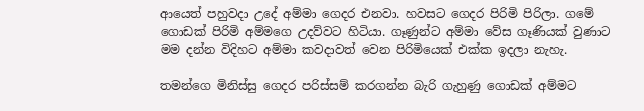ආයෙත් පහුවදා උදේ අම්මා ගෙදර එනවා. හවසට ගෙදර පිරිමි පිරිලා. ගමේ ගොඩක් පිරිමි අම්මගෙ උදව්වට හිටියා. ගෑණුන්ට අම්මා වේස ගෑණියක් වුණාට මම දන්න විදිහට අම්මා කවදාවත් වෙන පිරිමියෙක් එක්ක ඉදලා නැහැ.

තමන්ගෙ මිනිස්සු ගෙදර පරිස්සම් කරගන්න බැරි ගැහුණු ගොඩක් අම්මට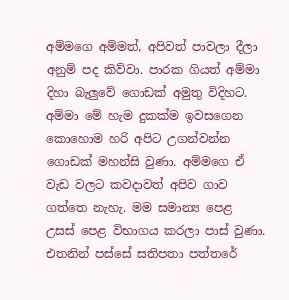අම්මගෙ අම්මත්, අපිවත් පාවලා දීලා අනුම් පද කිව්වා. පාරක ගියත් අම්මා දිහා බැලුවේ ගොඩක් අමුතු විදිහට. අම්මා මේ හැම දුකක්ම ඉවසගෙන කොහොම හරි අපිට උගන්වන්න ගොඩක් මහන්සි වුණා. අම්මගෙ ඒ වැඩ වලට කවදාවත් අපිව ගාව ගත්තෙ නැහැ. මම සමාන්‍ය පෙළ උසස් පෙළ විභාගය කරලා පාස් වුණා. එතනින් පස්සේ සතිපතා පත්තරේ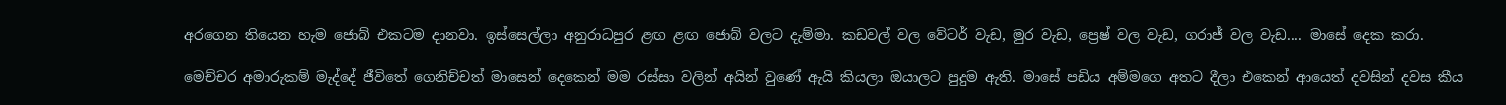අරගෙන තියෙන හැම ජොබ් එකටම දානවා. ඉස්සෙල්ලා අනුරාධපුර ළඟ ළඟ ජොබ් වලට දැම්මා. කඩවල් වල වේටර් වැඩ, මුර වැඩ, ප්‍රෙෂ් වල වැඩ, ගරාජ් වල වැඩ.... මාසේ දෙක කරා.

මෙච්චර අමාරුකම් මැද්දේ ජීවිතේ ගෙනිච්චත් මාසෙන් දෙකෙන් මම රස්සා වලින් අයින් වුණේ ඇයි කියලා ඔයාලට පුදුම ඇති. මාසේ පඩිය අම්මගෙ අතට දීලා එකෙන් ආයෙත් දවසින් දවස කීය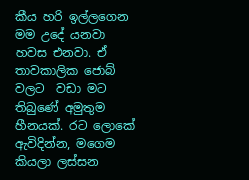කීය හරි ඉල්ලගෙන මම උදේ යනවා හවස එනවා. ඒ තාවකාලික ජොබ් වලට  වඩා මට තිබුණේ අමුතුම හීනයක්. රට ලොකේ ඇවිදින්න, මගෙම කියලා ලස්සන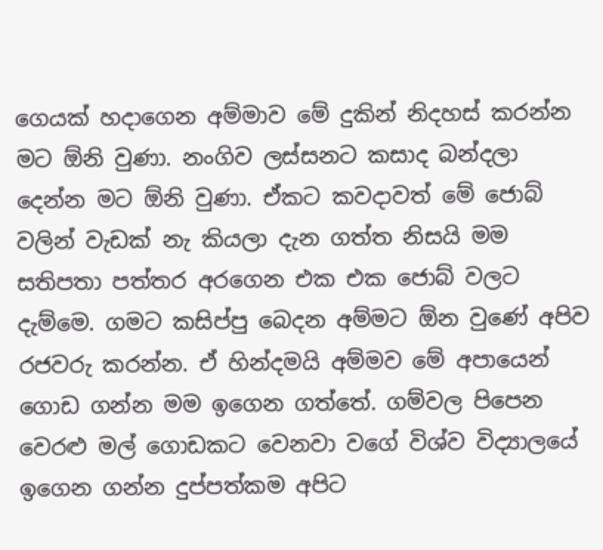ගෙයක් හදාගෙන අම්මාව මේ දුකින් නිදහස් කරන්න මට ඕනි වුණා. නංගිව ලස්සනට කසාද බන්දලා දෙන්න මට ඕනි වුණා. ඒකට කවදාවත් මේ ජොබ් වලින් වැඩක් නැ කියලා දැන ගත්ත නිසයි මම සතිපතා පත්තර අරගෙන එක එක ජොබ් වලට දැම්මෙ. ගමට කසිප්පු බෙදන අම්මට ඕන වුණේ අපිව රජවරු කරන්න. ඒ හින්දමයි අම්මව මේ අපායෙන් ගොඩ ගන්න මම ඉගෙන ගත්තේ. ගම්වල පිපෙන වෙරළු මල් ගොඩකට වෙනවා වගේ විශ්ව විද්‍යාලයේ ඉගෙන ගන්න දුප්පත්කම අපිට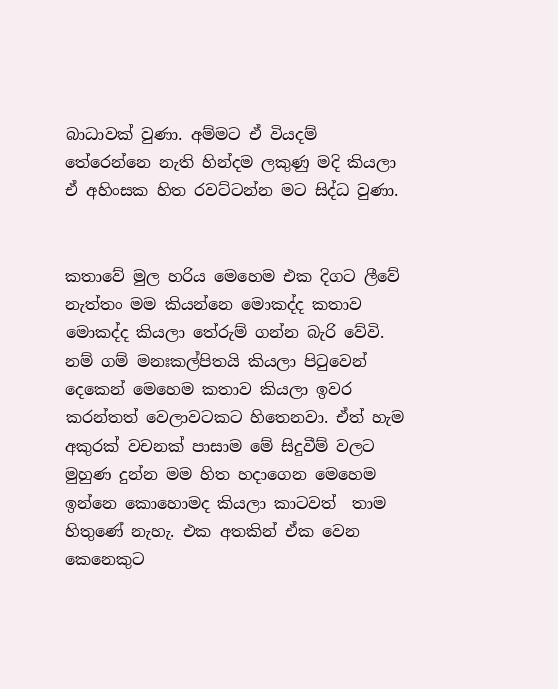බාධාවක් වුණා. අම්මට ඒ වියදම් තේරෙන්නෙ නැති හින්දම ලකුණු මදි කියලා ඒ අහිංසක හිත රවට්ටන්න මට සිද්ධ වුණා.


කතාවේ මුල හරිය මෙහෙම එක දිගට ලීවේ නැත්තං මම කියන්නෙ මොකද්ද කතාව මොකද්ද කියලා තේරුම් ගන්න බැරි වේවි. නම් ගම් මනඃකල්පිතයි කියලා පිටුවෙන් දෙකෙන් මෙහෙම කතාව කියලා ඉවර කරන්තත් වෙලාවටකට හිතෙනවා. ඒත් හැම අකුරක් වචනක් පාසාම මේ සිදුවීම් වලට මුහුණ දුන්න මම හිත හදාගෙන මෙහෙම ඉන්නෙ කොහොමද කියලා කාටවත්  තාම හිතුණේ නැහැ. එක අතකින් ඒක වෙන කෙනෙකුට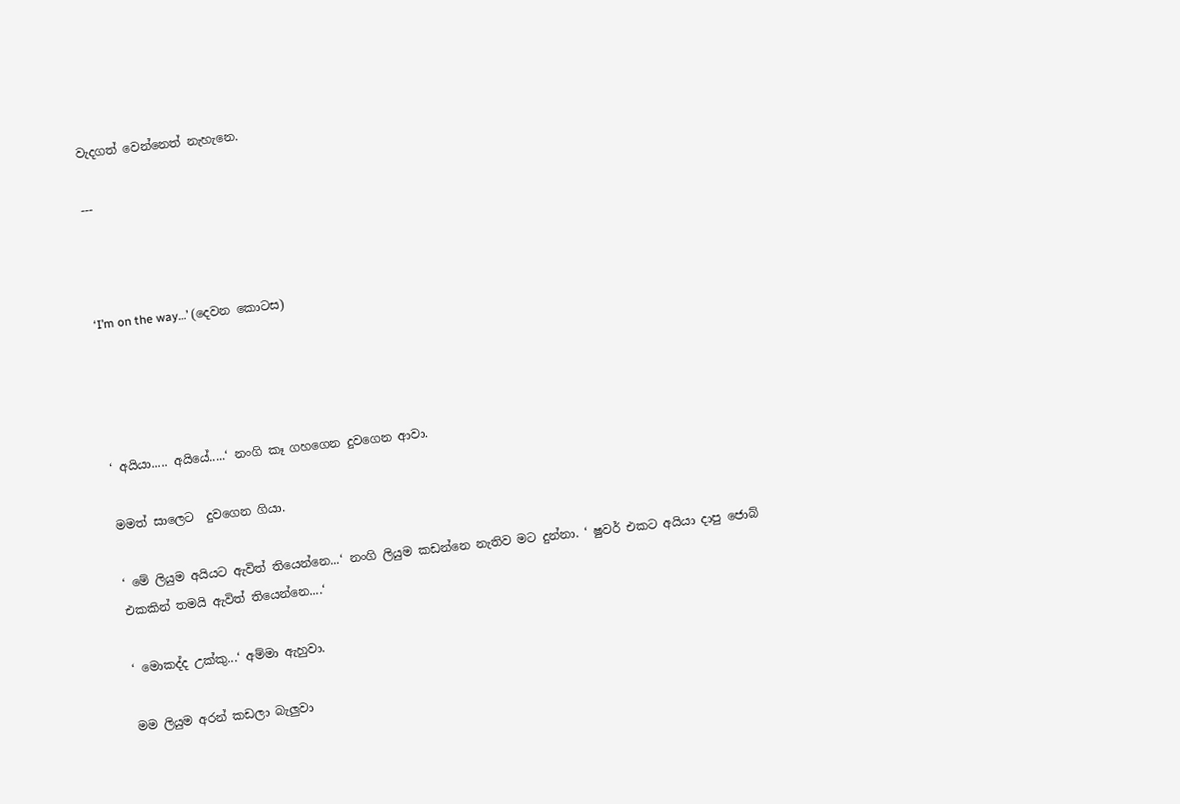වැදගත් වෙන්නෙත් නැහැනෙ.

---



‘I’m on the way…’ (දෙවන කොටස)




‘ අයියා..... අයියේ.....‘ නංගි කෑ ගහගෙන දුවගෙන ආවා.

මමත් සාලෙට  දුවගෙන ගියා.

‘ මේ ලියුම අයියට ඇවිත් තියෙන්නෙ...‘ නංගි ලියුම කඩන්නෙ නැතිව මට දුන්නා. ‘ ෂුවර් එකට අයියා දාපු ජොබ් එකකින් තමයි ඇවිත් තියෙන්නෙ....‘

‘ මොකද්ද උක්කු...‘ අම්මා ඇහුවා.

මම ලියුම අරන් කඩලා බැලුවා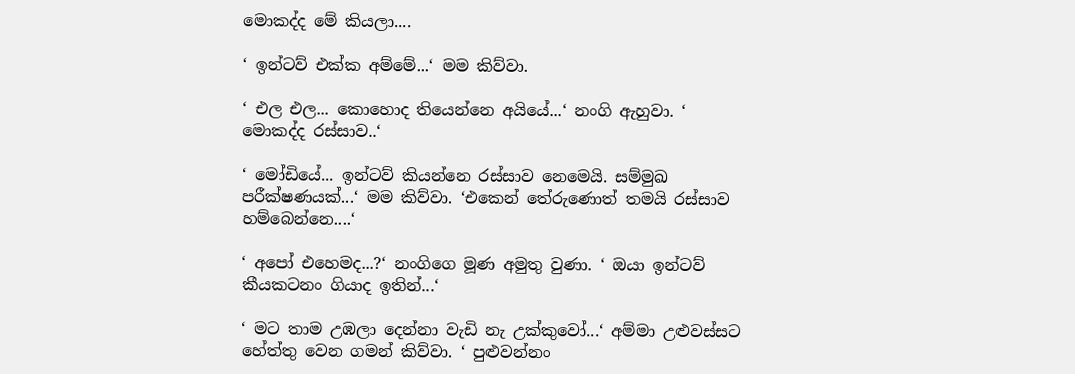මොකද්ද මේ කියලා....

‘ ඉන්ටව් එක්ක අම්මේ...‘ මම කිව්වා.

‘ එල එල... කොහොද තියෙන්නෙ අයියේ...‘ නංගි ඇහුවා. ‘ මොකද්ද රස්සාව..‘

‘ මෝඩියේ... ඉන්ටව් කියන්නෙ රස්සාව නෙමෙයි. සම්මුඛ පරීක්ෂණයක්...‘ මම කිව්වා. ‘එකෙන් තේරුණොත් තමයි රස්සාව හම්බෙන්නෙ....‘

‘ අපෝ එහෙමද...?‘ නංගිගෙ මූණ අමුතු වුණා. ‘ ඔයා ඉන්ටව් කීයකටනං ගියාද ඉතින්...‘

‘ මට තාම උඹලා දෙන්නා වැඩි නැ උක්කුවෝ...‘ අම්මා උළුවස්සට හේත්තු වෙන ගමන් කිව්වා. ‘ පුළුවන්නං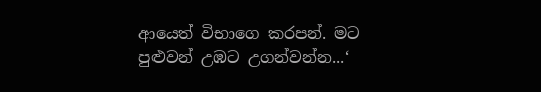ආයෙත් විභාගෙ කරපන්. මට පුළුවන් උඹට උගන්වන්න...‘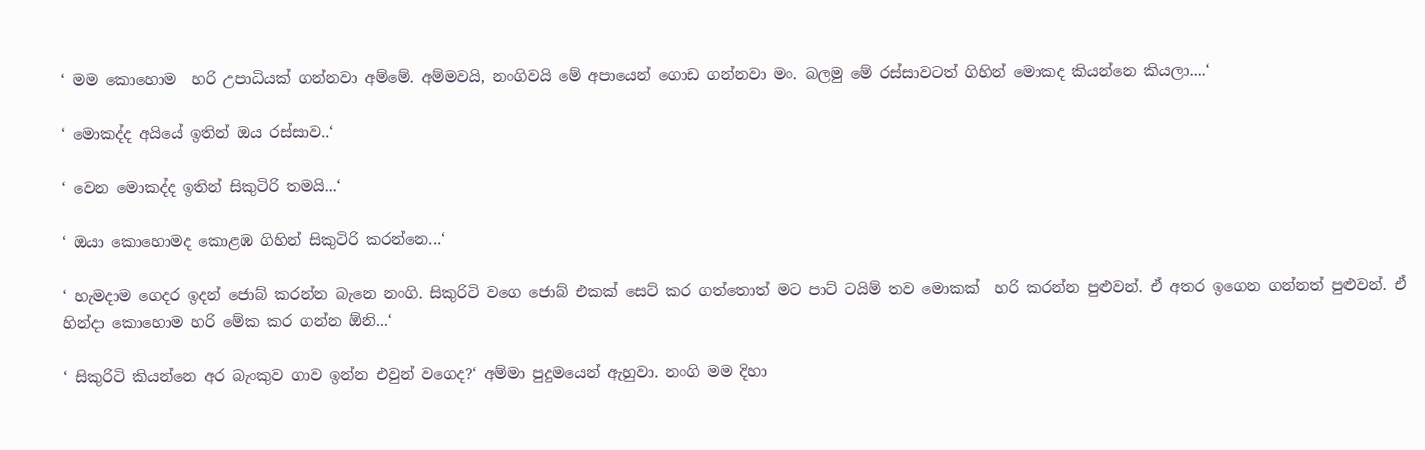‘ මම කොහොම  හරි උපාධියක් ගන්නවා අම්මේ. අම්මවයි, නංගිවයි මේ අපායෙන් ගොඩ ගන්නවා මං. බලමු මේ රස්සාවටත් ගිහින් මොකද කියන්නෙ කියලා....‘

‘ මොකද්ද අයියේ ඉතින් ඔය රස්සාව..‘

‘ වෙන මොකද්ද ඉතින් සිකුටිරි තමයි...‘

‘ ඔයා කොහොමද කොළඹ ගිහින් සිකුටිරි කරන්නෙ...‘

‘ හැමදාම ගෙදර ඉදන් ජොබ් කරන්න බැනෙ නංගි. සිකුරිටි වගෙ ජොබ් එකක් සෙට් කර ගත්තොත් මට පාට් ටයිම් තව මොකක්  හරි කරන්න පුළුවන්. ඒ අතර ඉගෙන ගන්නත් පුළුවන්. ඒ හින්දා කොහොම හරි මේක කර ගන්න ඕනි...‘

‘ සිකුරිටි කියන්නෙ අර බැංකුව ගාව ඉන්න එවුන් වගෙද?‘ අම්මා පුදුමයෙන් ඇහුවා. නංගි මම දිහා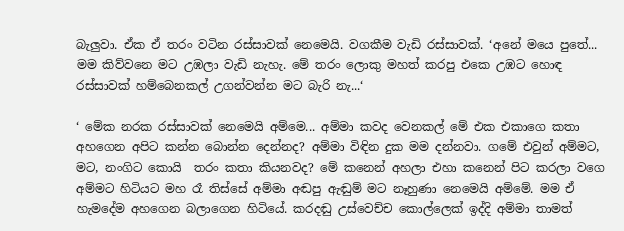බැලුවා. ඒක ඒ තරං වටින රස්සාවක් නෙමෙයි. වගකීම වැඩි රස්සාවක්. ‘අනේ මයෙ පුතේ... මම කිව්වනෙ මට උඹලා වැඩි නැහැ. මේ තරං ලොකු මහත් කරපු එකෙ උඹට හොඳ රස්සාවක් හම්බෙනකල් උගන්වන්න මට බැරි නැ...‘

‘ මේක නරක රස්සාවක් නෙමෙයි අම්මෙ... අම්මා කවද වෙනකල් මේ එක එකාගෙ කතා අහගෙන අපිට කන්න බොන්න දෙන්නද? අම්මා විඳින දුක මම දන්නවා. ගමේ එවුන් අම්මට, මට, නංගිට කොයි  තරං කතා කියනවද? මේ කනෙන් අහලා එහා කනෙන් පිට කරලා වගෙ අම්මට හිටියට මහ රෑ තිස්සේ අම්මා අඬපු ඇඬුම් මට නෑහුණා නෙමෙයි අම්මේ. මම ඒ හැමදේම අහගෙන බලාගෙන හිටියේ. කරදඬු උස්වෙච්ච කොල්ලෙක් ඉද්දි අම්මා තාමත්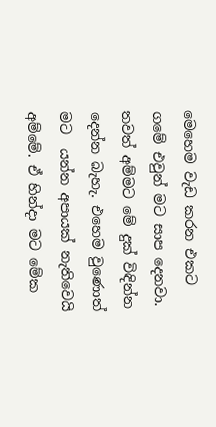මෙහෙම වැඩ කරන එකට ගමේ එවුන් මට සාප දෙනවා. තවත් අම්මට මේ දුක් විඳින්න දෙන්න බැහැ. එහෙම වුණොත් මට  යන්න අපායක් නැතිවෙයි අම්මේ. ඒ හින්දා මට මේක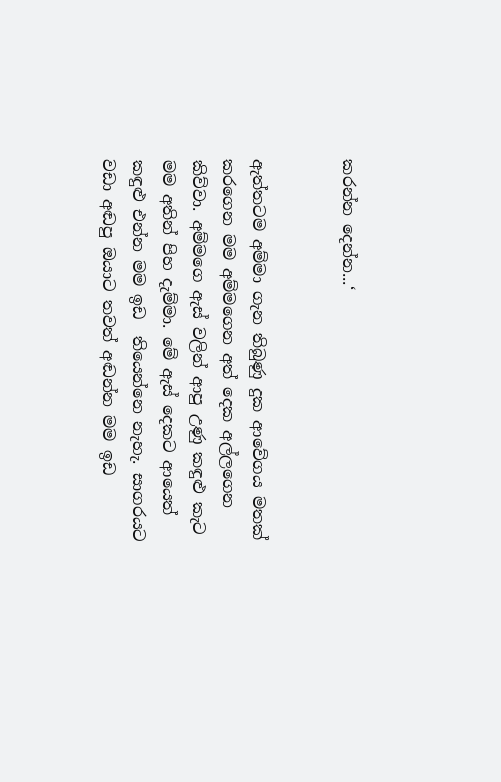කරන්න දෙන්න...‘


ඇත්තටම අම්මා ගැන තිබුණු දුක ආවේගය මතක් කරගෙන මම අම්මගෙන අත් දෙක අල්ලගෙන කිව්වා. අම්මගෙ ඇස් වලින් ආපු උණු කඳුළු කැට මම අතින් පිහ දැම්මා. මේ ඇස් දෙකට ආයෙත් කඳුළු එන්න මම ඉඩ  තියෙන්නෙ නැහැ. සාගරයට වඩා අඬපු ඔයාට තවත් අඬන්න මම ඉඩ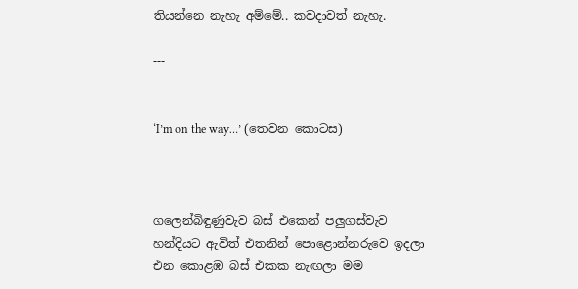තියන්නෙ නැහැ අම්මේ.. කවදාවත් නැහැ.

---


‘I’m on the way…’ (තෙවන කොටස)



ගලෙන්බිඳුණුවැව බස් එකෙන් පලුගස්වැව හන්දියට ඇවිත් එතනින් පොළොන්නරුවෙ ඉදලා එන කොළඹ බස් එකක නැඟලා මම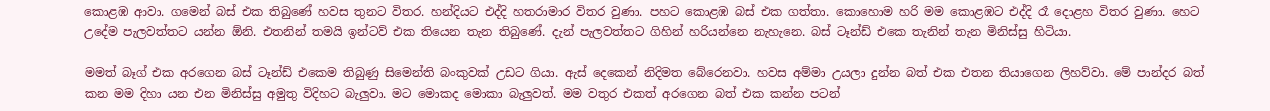කොළඹ ආවා. ගමෙන් බස් එක තිබුණේ හවස තුනට විතර. හන්දියට එද්දි හතරාමාර විතර වුණා. පහට කොළඹ බස් එක ගත්තා. කොහොම හරි මම කොළඹට එද්දි රෑ දොළහ විතර වුණා. හෙට උදේම පැලවත්තට යන්න ඕනි. එතනින් තමයි ඉන්ටව් එක තියෙන තැන තිබුණේ. දැන් පැලවත්තට ගිහින් හරියන්නෙ නැහැනෙ. බස් ටෑන්ඩ් එකෙ තැනින් තැන මිනිස්සු හිටියා.

මමත් බෑග් එක අරගෙන බස් ටෑන්ඩ් එකෙම තිබුණු සිමෙන්ති බංකුවක් උඩට ගියා. ඇස් දෙකෙන් නිදිමත බේරෙනවා. හවස අම්මා උයලා දුන්න බත් එක එතන තියාගෙන ලිහව්වා. මේ පාන්දර බත් කන මම දිහා යන එන මිනිස්සු අමුතු විදිහට බැලුවා. මට මොකද මොකා බැලුවත්. මම වතුර එකත් අරගෙන බත් එක කන්න පටන්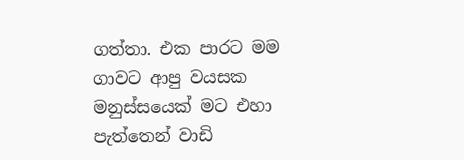ගත්තා. එක පාරට මම ගාවට ආපු වයසක මනුස්සයෙක් මට එහා පැත්තෙන් වාඩි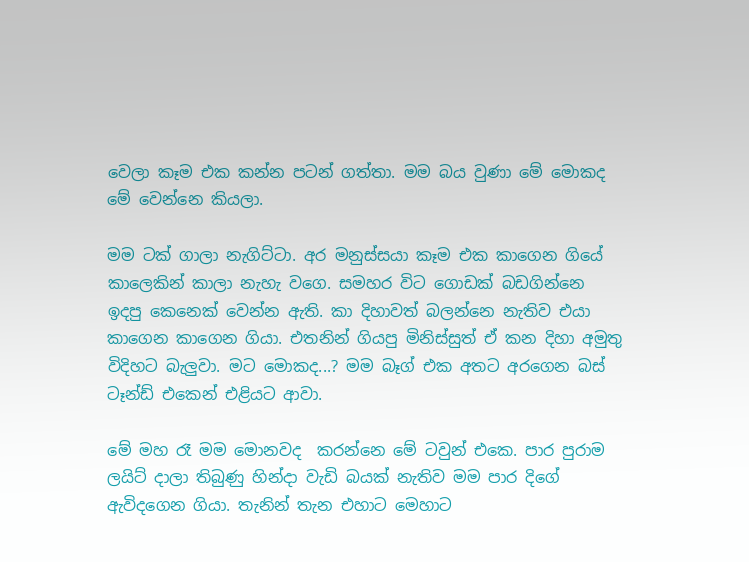වෙලා කෑම එක කන්න පටන් ගත්තා. මම බය වුණා මේ මොකද මේ වෙන්නෙ කියලා.

මම ටක් ගාලා නැගිට්ටා. අර මනුස්සයා කෑම එක කාගෙන ගියේ කාලෙකින් කාලා නැහැ වගෙ. සමහර විට ගොඩක් බඩගින්නෙ ඉදපු කෙනෙක් වෙන්න ඇති. කා දිහාවත් බලන්නෙ නැතිව එයා කාගෙන කාගෙන ගියා. එතනින් ගියපු මිනිස්සුත් ඒ කන දිහා අමුතු විදිහට බැලුවා. මට මොකද...? මම බෑග් එක අතට අරගෙන බස් ටෑන්ඩ් එකෙන් එළියට ආවා.

මේ මහ රෑ මම මොනවද  කරන්නෙ මේ ටවුන් එකෙ. පාර පුරාම ලයිට් දාලා තිබුණු හින්දා වැඩි බයක් නැතිව මම පාර දිගේ ඇවිදගෙන ගියා. තැනින් තැන එහාට මෙහාට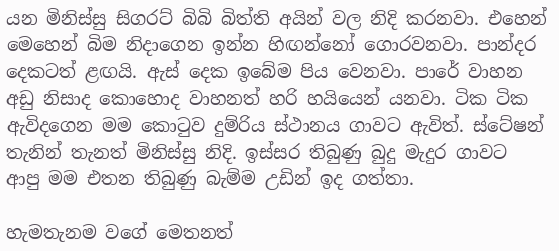යන මිනිස්සු සිගරට් බිබි බිත්ති අයින් වල නිදි කරනවා. එහෙන් මෙහෙන් බිම නිදාගෙන ඉන්න හිඟන්නෝ ගොරවනවා. පාන්දර දෙකටත් ළඟයි. ඇස් දෙක ඉබේම පිය වෙනවා. පාරේ වාහන අඩු නිසාද කොහොද වාහනත් හරි හයියෙන් යනවා. ටික ටික ඇවිදගෙන මම කොටුව දුම්රිය ස්ථානය ගාවට ඇවිත්. ස්ටේෂන් තැනින් තැනත් මිනිස්සු නිදි. ඉස්සර තිබුණු බුදු මැදුර ගාවට ආපු මම එතන තිබුණු බැම්ම උඩින් ඉද ගත්තා.

හැමතැනම වගේ මෙතනත්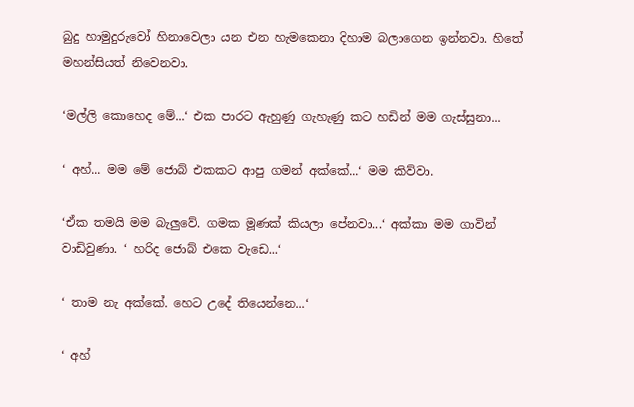බුදු හාමුදුරුවෝ හිනාවෙලා යන එන හැමකෙනා දිහාම බලාගෙන ඉන්නවා. හිතේ මහන්සියත් නිවෙනවා.

‘මල්ලි කොහෙද මේ...‘ එක පාරට ඇහුණු ගැහැණු කට හඩින් මම ගැස්සුනා...

‘ අහ්... මම මේ ජොබ් එකකට ආපු ගමන් අක්කේ...‘ මම කිව්වා.

‘ඒක තමයි මම බැලුවේ. ගමක මූණක් කියලා පේනවා...‘ අක්කා මම ගාවින් වාඩිවුණා. ‘ හරිද ජොබ් එකෙ වැඩෙ...‘

‘ තාම නැ අක්කේ. හෙට උදේ තියෙන්නෙ...‘

‘ අහ්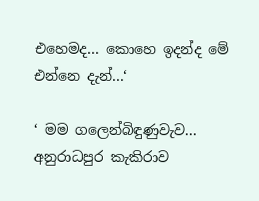එහෙමද... කොහෙ ඉදන්ද මේ එන්නෙ දැන්...‘

‘ මම ගලෙන්බිඳුණුවැව... අනුරාධපුර කැකිරාව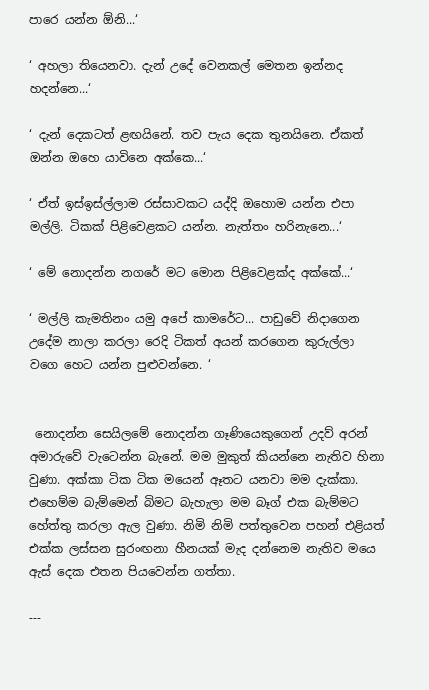පාරෙ යන්න ඕනි...‘

‘ අහලා තියෙනවා. දැන් උදේ වෙනකල් මෙතන ඉන්නද හදන්නෙ...‘

‘ දැන් දෙකටත් ළඟයිනේ. තව පැය දෙක තුනයිනෙ. ඒකත් ඔන්න ඔහෙ යාවිනෙ අක්කෙ...‘

‘ ඒත් ඉස්ඉස්ල්ලාම රස්සාවකට යද්දි ඔහොම යන්න එපා මල්ලි. ටිකක් පිළිවෙළකට යන්න. නැත්තං හරිනැනෙ...‘

‘ මේ නොදන්න නගරේ මට මොන පිළිවෙළක්ද අක්කේ...‘

‘ මල්ලි කැමතිනං යමු අපේ කාමරේට... පාඩුවේ නිදාගෙන උදේම නාලා කරලා රෙදි ටිකත් අයන් කරගෙන කුරුල්ලා වගෙ හෙට යන්න පුළුවන්නෙ. ‘


 නොදන්න සෙයිලමේ නොදන්න ගෑණියෙකුගෙන් උදව් අරන් අමාරුවේ වැටෙන්න බැනේ. මම මුකුත් කියන්නෙ නැතිව හිනා වුණා. අක්කා ටික ටික මයෙන් ඈතට යනවා මම දැක්කා. එහෙම්ම බැම්මෙන් බිමට බැහැලා මම බෑග් එක බැම්මට හේත්තු කරලා ඇල වුණා. නිමි නිමි පත්තුවෙන පහන් එළියත් එක්ක ලස්සන සුරංඟනා හීනයක් මැද දන්නෙම නැතිව මයෙ ඇස් දෙක එතන පියවෙන්න ගත්තා.

---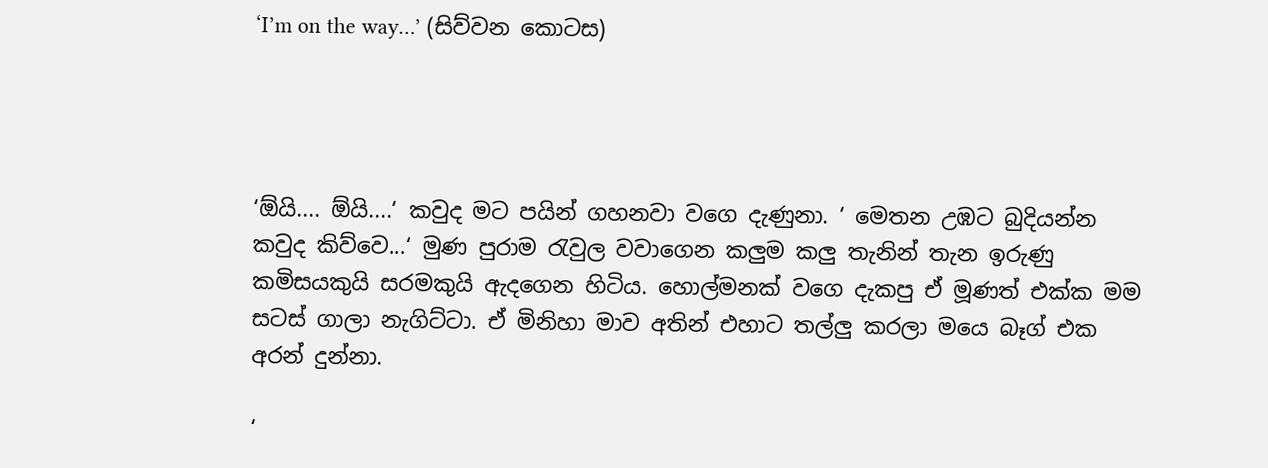‘I’m on the way…’ (සිව්වන කොටස)




‘ඕයි.... ඕයි....‘ කවුද මට පයින් ගහනවා වගෙ දැණුනා. ‘ මෙතන උඹට බුදියන්න කවුද කිව්වෙ...‘ මුණ පුරාම රැවුල වවාගෙන කලුම කලු තැනින් තැන ඉරුණු කමිසයකුයි සරමකුයි ඇදගෙන හිටිය. හොල්මනක් වගෙ දැකපු ඒ මූණත් එක්ක මම සටස් ගාලා නැගිට්ටා. ඒ මිනිහා මාව අතින් එහාට තල්ලු කරලා මයෙ බෑග් එක අරන් දුන්නා.

‘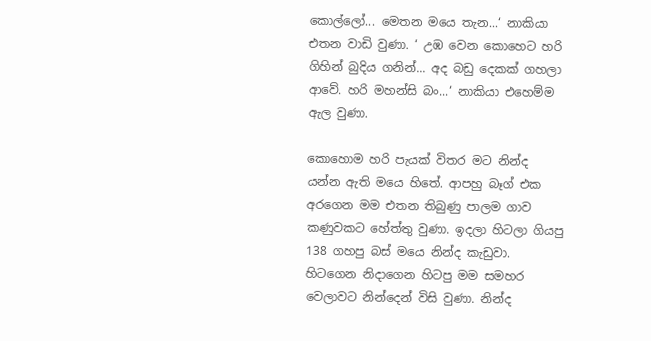කොල්ලෝ... මෙතන මයෙ තැන...‘ නාකියා එතන වාඩි වුණා. ‘ උඹ වෙන කොහෙට හරි ගිහින් බුදිය ගනින්... අද බඩු දෙකක් ගහලා ආවේ. හරි මහන්සි බං...‘ නාකියා එහෙම්ම ඇල වුණා.

කොහොම හරි පැයක් විතර මට නින්ද යන්න ඇති මයෙ හිතේ. ආපහු බෑග් එක අරගෙන මම එතන තිබුණු පාලම ගාව කණුවකට හේත්තු වුණා. ඉදලා හිටලා ගියපු 138 ගහපු බස් මයෙ නින්ද කැඩුවා. හිටගෙන නිදාගෙන හිටපු මම සමහර වෙලාවට නින්දෙන් විසි වුණා. නින්ද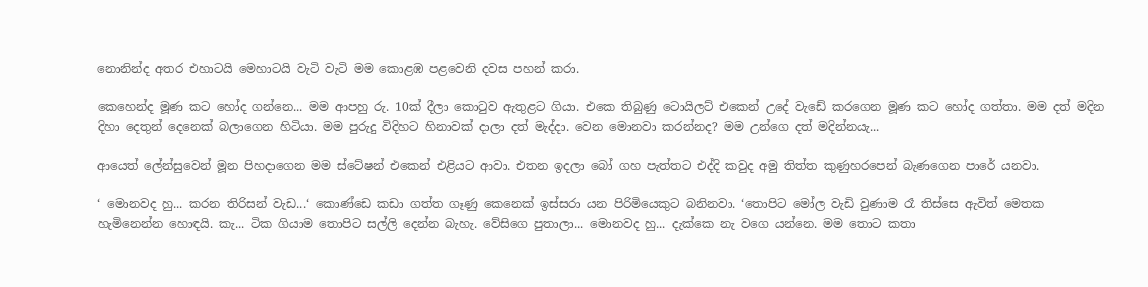නොනින්ද අතර එහාටයි මෙහාටයි වැටි වැටි මම කොළඹ පළවෙනි දවස පහන් කරා.

කෙහෙන්ද මූණ කට හෝද ගන්නෙ... මම ආපහු රු. 10ක් දීලා කොටුව ඇතුළට ගියා. එකෙ තිබුණු ටොයිලට් එකෙන් උදේ වැඩේ කරගෙන මූණ කට හෝද ගත්තා. මම දත් මදින දිහා දෙතුන් දෙනෙක් බලාගෙන හිටියා. මම පුරුදු විදිහට හිනාවක් දාලා දත් මැද්දා. වෙන මොනවා කරන්නද? මම උන්ගෙ දත් මදින්නයැ...

ආයෙත් ලේන්සුවෙන් මූන පිහදාගෙන මම ස්ටේෂන් එකෙන් එළියට ආවා. එතන ඉදලා බෝ ගහ පැත්තට එද්දි කවුද අමු තිත්ත කුණුහරපෙන් බැණගෙන පාරේ යනවා.

‘ මොනවද හු... කරන තිරිසන් වැඩ...‘ කොණ්ඩෙ කඩා ගත්ත ගෑණු කෙනෙක් ඉස්සරා යන පිරිමියෙකුට බනිනවා. ‘තොපිට මෝල වැඩි වුණාම රෑ තිස්සෙ ඇවිත් මෙතක හැමිනෙන්න හොඳයි. කැ... ටික ගියාම තොපිට සල්ලි දෙන්න බැහැ. වේසිගෙ පුතාලා... මොනවද හු... දැක්කෙ නැ වගෙ යන්නෙ. මම තොට කතා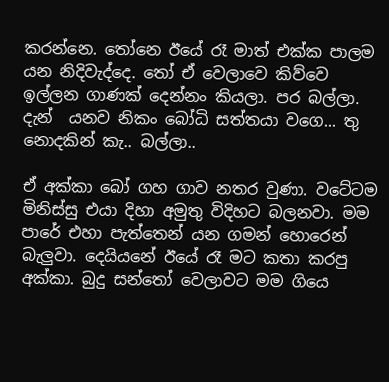කරන්නෙ. තෝනෙ ඊයේ රෑ මාත් එක්ක පාලම යන නිදිවැද්දෙ. තෝ ඒ වෙලාවෙ කිව්වෙ ඉල්ලන ගාණක් දෙන්නං කියලා. පර බල්ලා. දැන්  යනව නිකං බෝධි සත්තයා වගෙ... තු නොදකින් කැ.. බල්ලා..

ඒ අක්කා බෝ ගහ ගාව නතර වුණා. වටේටම මිනිස්සු එයා දිහා අමුතු විදිහට බලනවා. මම පාරේ එහා පැත්තෙන් යන ගමන් හොරෙන් බැලුවා. දෙයියනේ ඊයේ රෑ මට කතා කරපු අක්කා. බුදු සන්තෝ වෙලාවට මම ගියෙ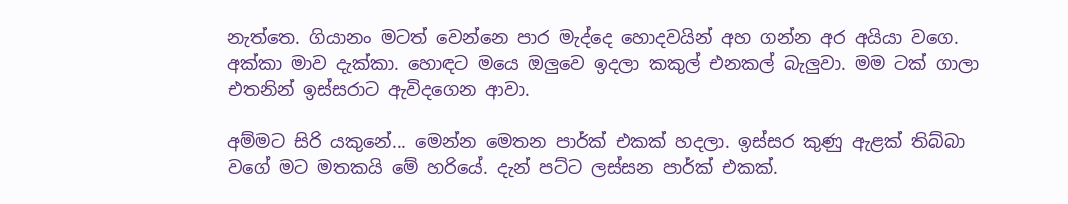නැත්තෙ. ගියානං මටත් වෙන්නෙ පාර මැද්දෙ හොදවයින් අහ ගන්න අර අයියා වගෙ.
අක්කා මාව දැක්කා. හොඳට මයෙ ඔලුවෙ ඉදලා කකුල් එනකල් බැලුවා. මම ටක් ගාලා එතනින් ඉස්සරාට ඇවිදගෙන ආවා.

අම්මට සිරි යකුනේ... මෙන්න මෙතන පාර්ක් එකක් හදලා. ඉස්සර කුණු ඇළක් තිබ්බා වගේ මට මතකයි මේ හරියේ. දැන් පට්ට ලස්සන පාර්ක් එකක්.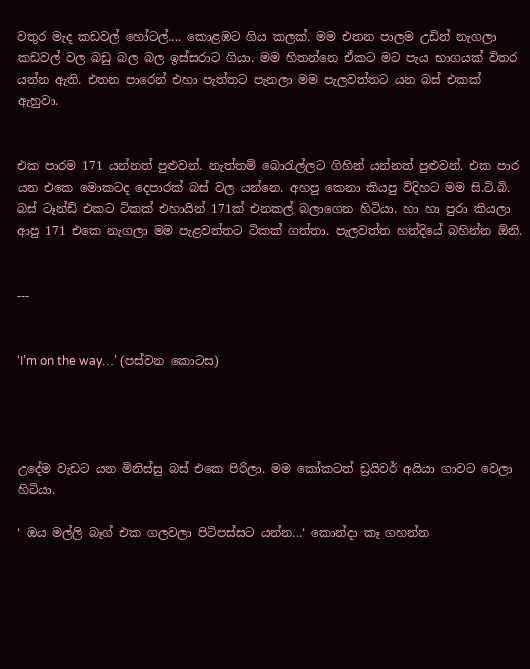වතුර මැද කඩවල් හෝටල්.... කොළඹට ගිය කලක්. මම එතන පාලම උඩින් නැගලා කඩවල් වල බඩු බල බල ඉස්සරාට ගියා. මම හිතන්නෙ ඒකට මට පැය භාගයක් විතර යන්න ඇති. එතන පාරෙන් එහා පැත්තට පැනලා මම පැලවත්තට යන බස් එකක් ඇහුවා.


එක පාරම 171 යන්නත් පුළුවන්. නැත්තම් බොරැල්ලට ගිහින් යන්නත් පුළුවන්. එක පාර යන එකෙ මොකටද දෙපාරක් බස් වල යන්නෙ. අහපු කෙනා කියපු විදිහට මම සි.ටි.බි. බස් ටෑන්ඩ් එකට ටිකක් එහායින් 171ක් එනකල් බලාගෙන හිටියා. හා හා පුරා කියලා ආපු 171 එකෙ නැගලා මම පැළවත්තට ටිකක් ගත්තා. පැලවත්ත හන්දියේ බහින්න ඕනි.


---


‘I’m on the way…’ (පස්වන කොටස)




උදේම වැඩට යන මිනිස්සු බස් එකෙ පිරිලා. මම කෝකටත් ඩ්‍රයිවර් අයියා ගාවට වෙලා හිටියා.

‘ ඔය මල්ලි බෑග් එක ගලවලා පිටිපස්සට යන්න...‘ කොන්දා කෑ ගහන්න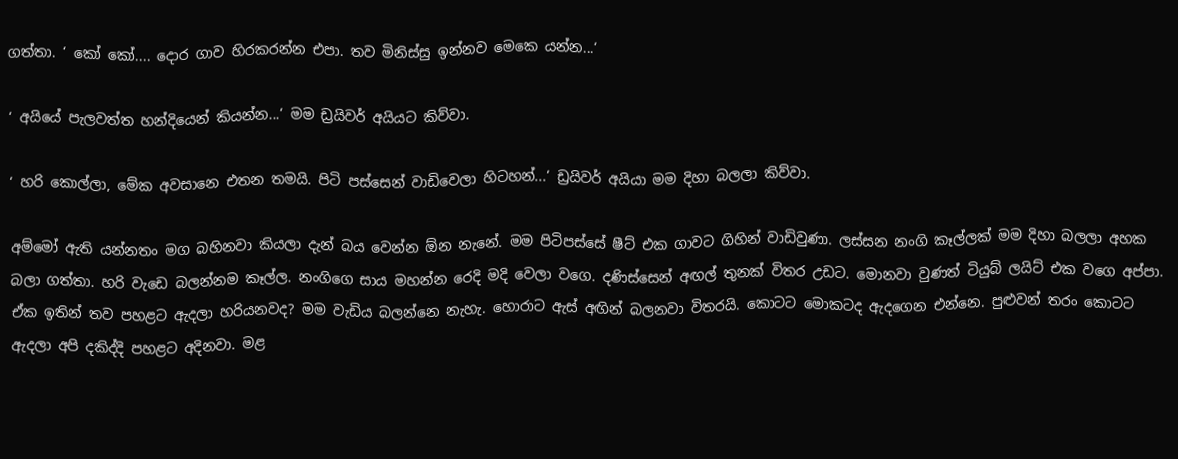ගත්තා. ‘ කෝ කෝ.... දොර ගාව හිරකරන්න එපා. තව මිනිස්සු ඉන්නව මෙකෙ යන්න...‘

‘ අයියේ පැලවත්ත හන්දියෙන් කියන්න...‘ මම ඩ්‍රයිවර් අයියට කිව්වා.

‘ හරි කොල්ලා, මේක අවසානෙ එතන තමයි. පිටි පස්සෙන් වාඩිවෙලා හිටහන්...‘ ඩ්‍රයිවර් අයියා මම දිහා බලලා කිව්වා.

අම්මෝ ඇති යන්නතං මග බහිනවා කියලා දැන් බය වෙන්න ඕන නැනේ. මම පිටිපස්සේ ෂීට් එක ගාවට ගිහින් වාඩිවුණා. ලස්සන නංගි කෑල්ලක් මම දිහා බලලා අහක බලා ගත්තා. හරි වැඩෙ බලන්නම කෑල්ල. නංගිගෙ සාය මහන්න රෙදි මදි වෙලා වගෙ. දණිස්සෙන් අඟල් තුනක් විතර උඩට. මොනවා වුණත් ටියුබ් ලයිට් එක වගෙ අප්පා. ඒක ඉතින් තව පහළට ඇදලා හරියනවද? මම වැඩිය බලන්නෙ නැහැ. හොරාට ඇස් අඟින් බලනවා විතරයි. කොටට මොකටද ඇදගෙන එන්නෙ. පුළුවන් තරං කොටට ඇදලා අපි දකිද්දි පහළට අදිනවා. මළ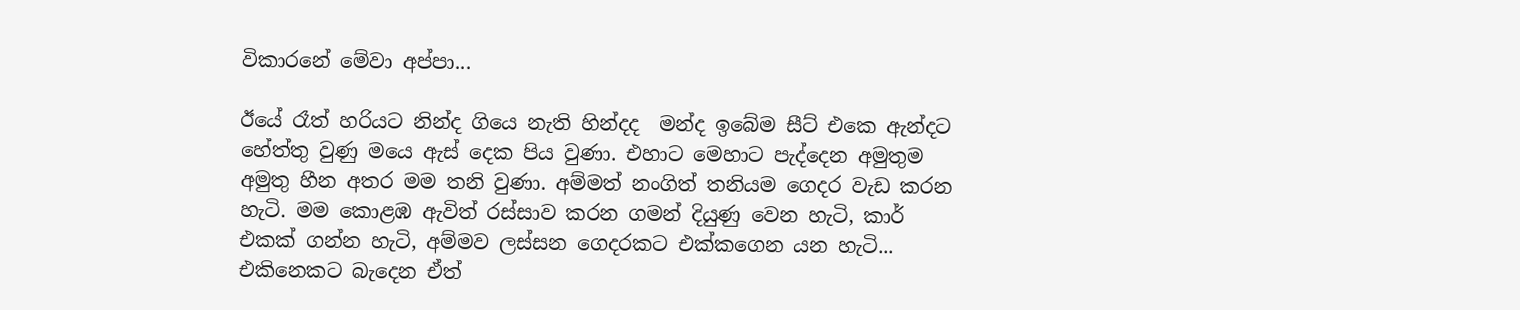විකාරනේ මේවා අප්පා...

ඊයේ රෑත් හරියට නින්ද ගියෙ නැති හින්දද  මන්ද ඉබේම සීට් එකෙ ඇන්දට හේත්තු වුණු මයෙ ඇස් දෙක පිය වුණා. එහාට මෙහාට පැද්දෙන අමුතුම අමුතු හීන අතර මම තනි වුණා. අම්මත් නංගිත් තනියම ගෙදර වැඩ කරන හැටි. මම කොළඹ ඇවිත් රස්සාව කරන ගමන් දියුණු වෙන හැටි, කාර් එකක් ගන්න හැටි, අම්මව ලස්සන ගෙදරකට එක්කගෙන යන හැටි... එකිනෙකට බැදෙන ඒත්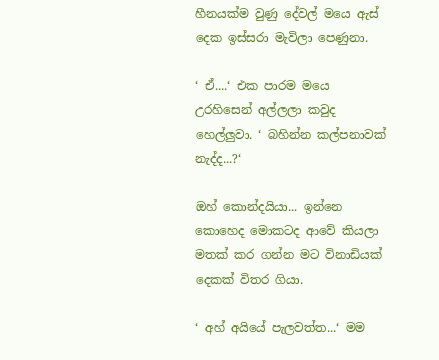හීනයක්ම වුණු දේවල් මයෙ ඇස් දෙක ඉස්සරා මැවිලා පෙණුනා.

‘ ඒ....‘ එක පාරම මයෙ උරහිසෙන් අල්ලලා කවුද හෙල්ලුවා. ‘ බහින්න කල්පනාවක් නැද්ද...?‘

ඔහ් කොන්දයියා... ඉන්නෙ කොහෙද මොකටද ආවේ කියලා මතක් කර ගන්න මට විනාඩියක් දෙකක් විතර ගියා.

‘ අහ් අයියේ පැලවත්ත...‘ මම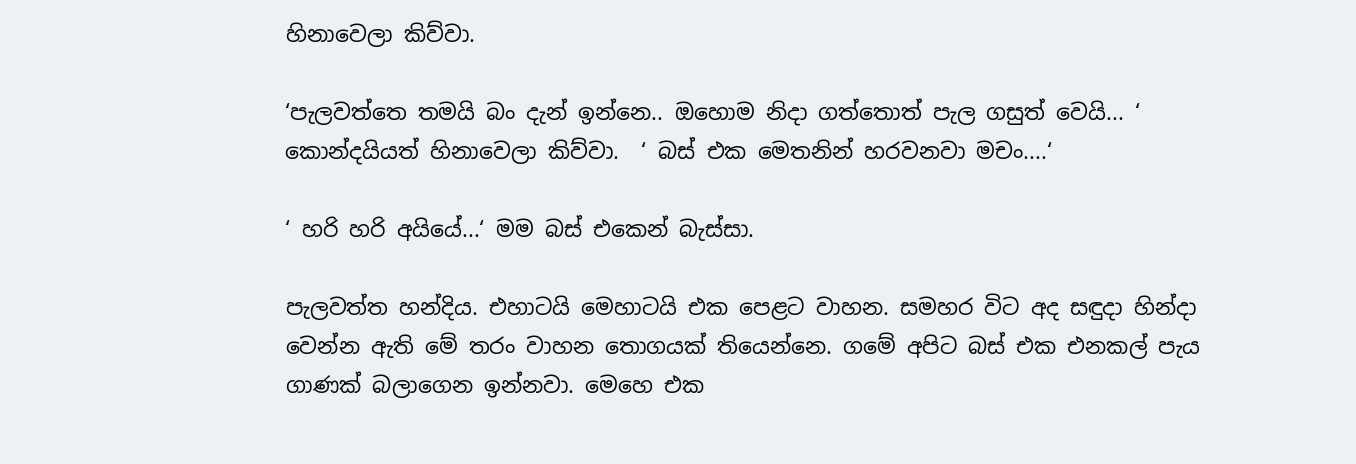හිනාවෙලා කිව්වා.

‘පැලවත්තෙ තමයි බං දැන් ඉන්නෙ.. ඔහොම නිදා ගත්තොත් පැල ගසුත් වෙයි... ‘ කොන්දයියත් හිනාවෙලා කිව්වා.  ‘ බස් එක මෙතනින් හරවනවා මචං....‘

‘ හරි හරි අයියේ...‘ මම බස් එකෙන් බැස්සා.

පැලවත්ත හන්දිය. එහාටයි මෙහාටයි එක පෙළට වාහන. සමහර විට අද සඳුදා හින්දා වෙන්න ඇති මේ තරං වාහන තොගයක් තියෙන්නෙ. ගමේ අපිට බස් එක එනකල් පැය ගාණක් බලාගෙන ඉන්නවා. මෙහෙ එක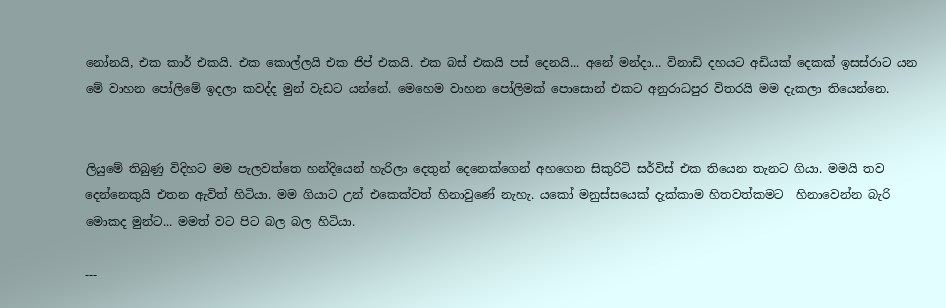නෝනයි, එක කාර් එකයි. එක කොල්ලයි එක ජිප් එකයි. එක බස් එකයි පස් දෙනයි... අනේ මන්දා... විනාඩි දහයට අඩියක් දෙකක් ඉසස්රාට යන මේ වාහන පෝලිමේ ඉදලා කවද්ද මුන් වැඩට යන්නේ. මෙහෙම වාහන පෝලිමක් පොසොන් එකට අනුරාධපුර විතරයි මම දැකලා තියෙන්නෙ.


ලියුමේ තිබුණු විදිහට මම පැලවත්තෙ හන්දියෙන් හැරිලා දෙතුන් දෙනෙක්ගෙන් අහගෙන සිකුරිටි සර්විස් එක තියෙන තැනට ගියා. මමයි තව දෙන්නෙකුයි එතන ඇවිත් හිටියා. මම ගියාට උන් එකෙක්වත් හිනාවුණේ නැහැ. යකෝ මනුස්සයෙක් දැක්කාම හිතවත්කමට  හිනාවෙන්න බැරි මොකද මුන්ට... මමත් වට පිට බල බල හිටියා.

---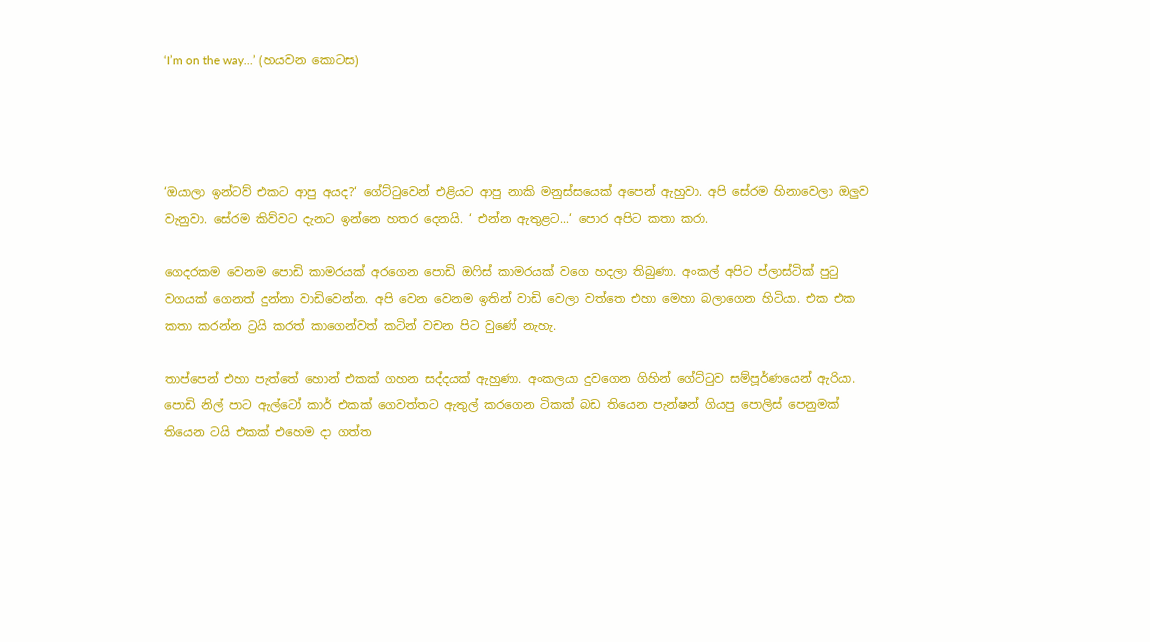‘I’m on the way…’ (හයවන කොටස)




‘ඔයාලා ඉන්ටව් එකට ආපු අයද?‘ ගේට්ටුවෙන් එළියට ආපු නාකි මනුස්සයෙක් අපෙන් ඇහුවා. අපි සේරම හිනාවෙලා ඔලුව වැනුවා. සේරම කිව්වට දැනට ඉන්නෙ හතර දෙනයි. ‘ එන්න ඇතුළට...‘ පොර අපිට කතා කරා.

ගෙදරකම වෙනම පොඩි කාමරයක් අරගෙන පොඩි ඔෆිස් කාමරයක් වගෙ හදලා තිබුණා. අංකල් අපිට ප්ලාස්ටික් පුටු වගයක් ගෙනත් දුන්නා වාඩිවෙන්න. අපි වෙන වෙනම ඉතින් වාඩි වෙලා වත්තෙ එහා මෙහා බලාගෙන හිටියා. එක එක කතා කරන්න ට්‍රයි කරත් කාගෙන්වත් කටින් වචන පිට වුණේ නැහැ.

තාප්පෙන් එහා පැත්තේ හොන් එකක් ගහන සද්දයක් ඇහුණා. අංකලයා දුවගෙන ගිහින් ගේට්ටුව සම්පූර්ණයෙන් ඇරියා. පොඩි නිල් පාට ඇල්ටෝ කාර් එකක් ගෙවත්තට ඇතුල් කරගෙන ටිකක් බඩ තියෙන පැන්ෂන් ගියපු පොලිස් පෙනුමක් තියෙන ටයි එකක් එහෙම දා ගත්ත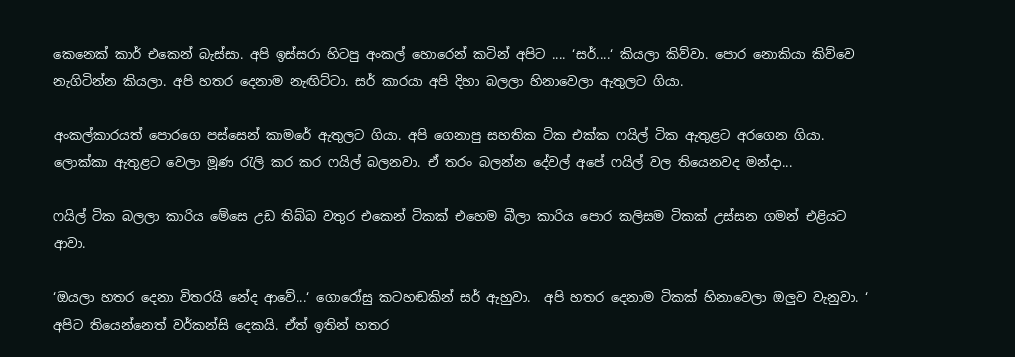කෙනෙක් කාර් එකෙන් බැස්සා. අපි ඉස්සරා හිටපු අංකල් හොරෙන් කටින් අපිට .... ‘සර්....‘ කියලා කිව්වා. පොර නොකියා කිව්වෙ නැගිටින්න කියලා. අපි හතර දෙනාම නැඟිට්ටා. සර් කාරයා අපි දිහා බලලා හිනාවෙලා ඇතුලට ගියා.

අංකල්කාරයත් පොරගෙ පස්සෙන් කාමරේ ඇතුලට ගියා. අපි ගෙනාපු සහතික ටික එක්ක ෆයිල් ටික ඇතුළට අරගෙන ගියා. ලොක්කා ඇතුළට වෙලා මූණ රැලි කර කර ෆයිල් බලනවා. ඒ තරං බලන්න දේවල් අපේ ෆයිල් වල තියෙනවද මන්දා...

ෆයිල් ටික බලලා කාරිය මේසෙ උඩ තිබ්බ වතුර එකෙන් ටිකක් එහෙම බීලා කාරිය පොර කලිසම ටිකක් උස්සන ගමන් එළියට ආවා.

‘ඔයලා හතර දෙනා විතරයි නේද ආවේ...‘ ගොරෝසු කටහඬකින් සර් ඇහුවා.  අපි හතර දෙනාම ටිකක් හිනාවෙලා ඔලුව වැනුවා. ‘ අපිට තියෙන්නෙත් වර්කන්සි දෙකයි. ඒත් ඉතින් හතර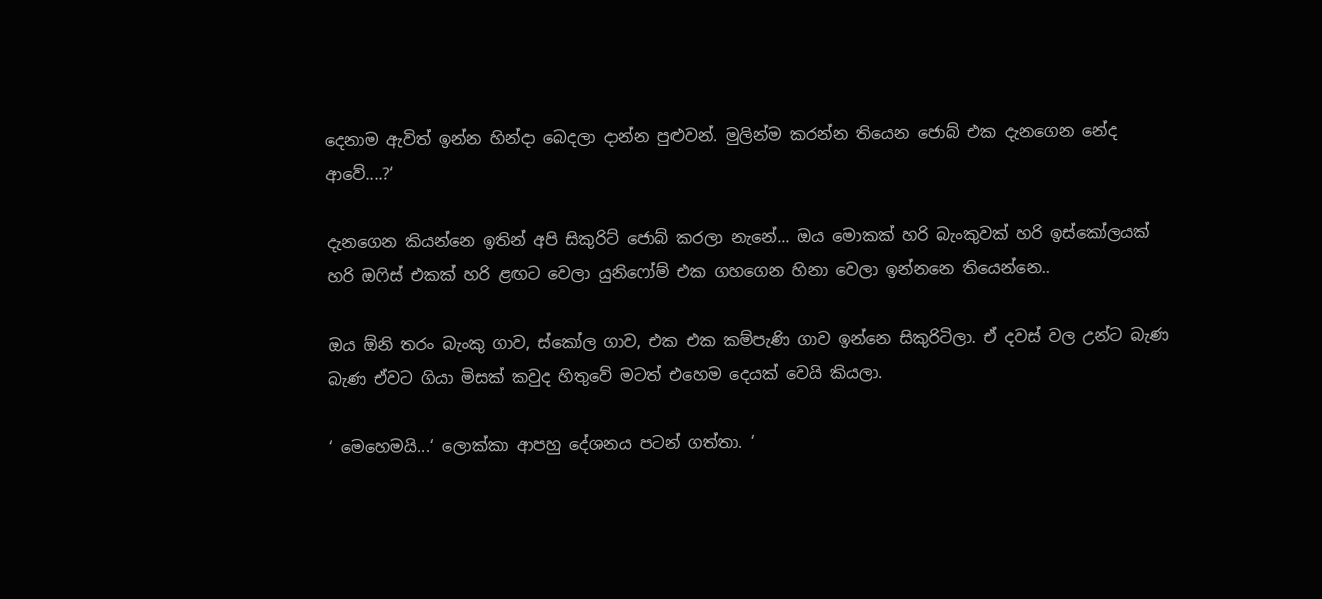දෙනාම ඇවිත් ඉන්න හින්දා බෙදලා දාන්න පුළුවන්. මුලින්ම කරන්න තියෙන ජොබ් එක දැනගෙන නේද ආවේ....?‘

දැනගෙන කියන්නෙ ඉතින් අපි සිකුරිට් ජොබ් කරලා නැනේ... ඔය මොකක් හරි බැංකුවක් හරි ඉස්කෝලයක් හරි ඔෆිස් එකක් හරි ළඟට වෙලා යුනිෆෝම් එක ගහගෙන හිනා වෙලා ඉන්නනෙ තියෙන්නෙ..

ඔය ඕනි තරං බැංකු ගාව, ස්කෝල ගාව, එක එක කම්පැණි ගාව ඉන්නෙ සිකුරිටිලා. ඒ දවස් වල උන්ට බැණ බැණ ඒවට ගියා මිසක් කවුද හිතුවේ මටත් එහෙම දෙයක් වෙයි කියලා.

‘ මෙහෙමයි...‘ ලොක්කා ආපහු දේශනය පටන් ගත්තා. ‘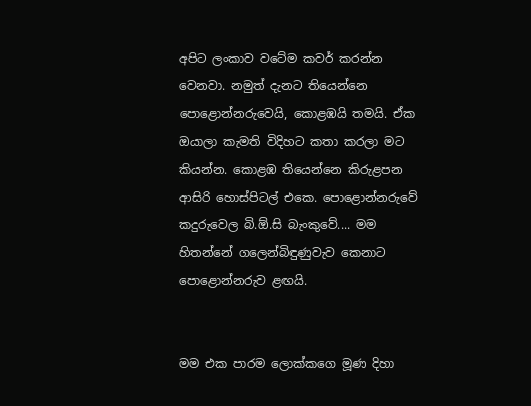අපිට ලංකාව වටේම කවර් කරන්න වෙනවා. නමුත් දැනට තියෙන්නෙ පොළොන්නරුවෙයි, කොළඹයි තමයි. ඒක ඔයාලා කැමති විදිහට කතා කරලා මට කියන්න. කොළඹ තියෙන්නෙ කිරුළපන ආසිරි හොස්පිටල් එකෙ. පොළොන්නරුවේ කදුරුවෙල බි.ඕ.සි බැංකුවේ.... මම හිතන්නේ ගලෙන්බිඳුණුවැව කෙනාට පොළොන්නරුව ළඟයි.


මම එක පාරම ලොක්කගෙ මූණ දිහා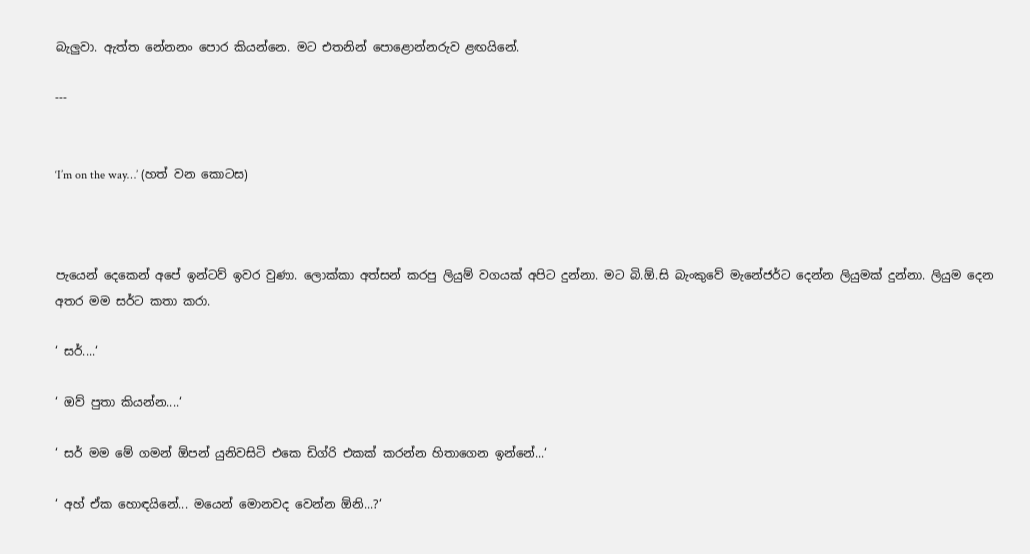බැලුවා. ඇත්ත නේනනං පොර කියන්නෙ. මට එතනින් පොළොන්නරුව ළඟයිනේ.

---


‘I’m on the way…’ (හත් වන කොටස)



පැයෙන් දෙකෙන් අපේ ඉන්ටව් ඉවර වුණා. ලොක්කා අත්සන් කරපු ලියුම් වගයක් අපිට දුන්නා. මට බි.ඕ.සි බැංකුවේ මැනේජර්ට දෙන්න ලියුමක් දුන්නා. ලියුම දෙන අතර මම සර්ට කතා කරා.

‘ සර්....‘

‘ ඔව් පුතා කියන්න....‘

‘ සර් මම මේ ගමන් ඕපන් යුනිවසිටි එකෙ ඩිග්රි එකක් කරන්න හිතාගෙන ඉන්නේ...‘

‘ අහ් ඒක හොඳයිනේ... මයෙන් මොනවද වෙන්න ඕනි...?‘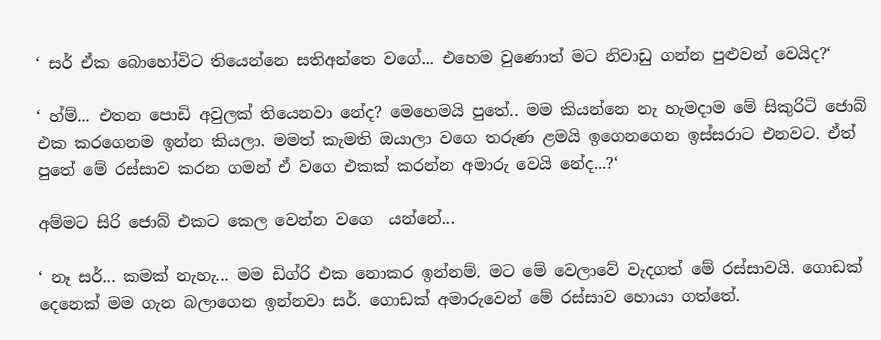‘ සර් ඒක බොහෝවිට තියෙන්නෙ සතිඅන්තෙ වගේ... එහෙම වුණොත් මට නිවාඩු ගන්න පුළුවන් වෙයිද?‘

‘ හ්ම්... එතන පොඩි අවුලක් තියෙනවා නේද? මෙහෙමයි පුතේ.. මම කියන්නෙ නැ හැමදාම මේ සිකුරිටි ජොබ් එක කරගෙනම ඉන්න කියලා. මමත් කැමති ඔයාලා වගෙ තරුණ ළමයි ඉගෙනගෙන ඉස්සරාට එනවට. ඒත් පුතේ මේ රස්සාව කරන ගමන් ඒ වගෙ එකක් කරන්න අමාරු වෙයි නේද...?‘

අම්මට සිරි ජොබ් එකට කෙල වෙන්න වගෙ  යන්නේ...

‘ නෑ සර්... කමක් නැහැ... මම ඩිග්රි එක නොකර ඉන්නම්. මට මේ වෙලාවේ වැදගත් මේ රස්සාවයි. ගොඩක් දෙනෙක් මම ගැන බලාගෙන ඉන්නවා සර්. ගොඩක් අමාරුවෙන් මේ රස්සාව හොයා ගත්තේ.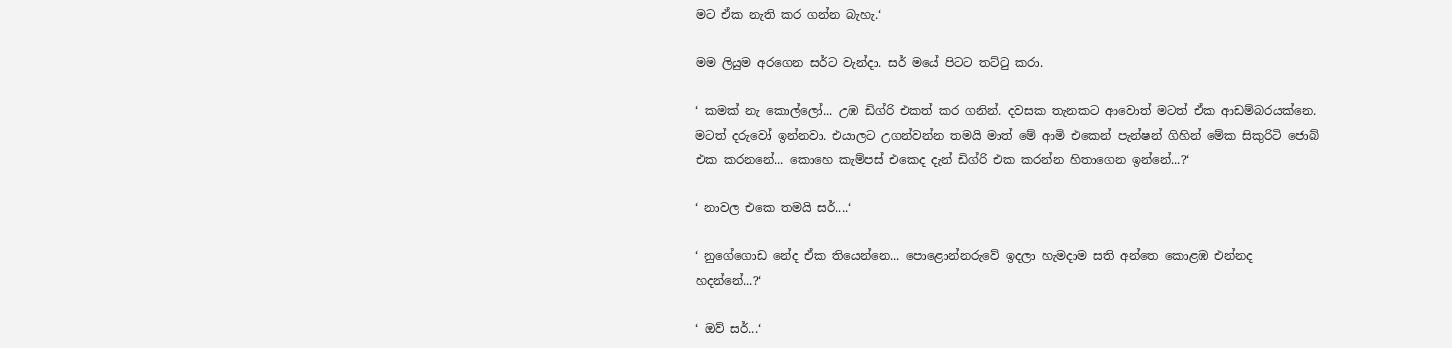මට ඒක නැති කර ගන්න බැහැ.‘

මම ලියුම අරගෙන සර්ට වැන්දා. සර් මයේ පිටට තට්ටු කරා.

‘ කමක් නැ කොල්ලෝ... උඹ ඩිග්රි එකත් කර ගනින්. දවසක තැනකට ආවොත් මටත් ඒක ආඩම්බරයක්නෙ. මටත් දරුවෝ ඉන්නවා. එයාලට උගන්වන්න තමයි මාත් මේ ආමි එකෙන් පැන්ෂන් ගිහින් මේක සිකුරිටි ජොබ් එක කරනනේ... කොහෙ කැම්පස් එකෙද දැන් ඩිග්රි එක කරන්න හිතාගෙන ඉන්නේ...?‘

‘ නාවල එකෙ තමයි සර්....‘

‘ නුගේගොඩ නේද ඒක තියෙන්නෙ... පොළොන්නරුවේ ඉදලා හැමදාම සති අන්තෙ කොළඹ එන්නද හදන්නේ...?‘

‘ ඔව් සර්...‘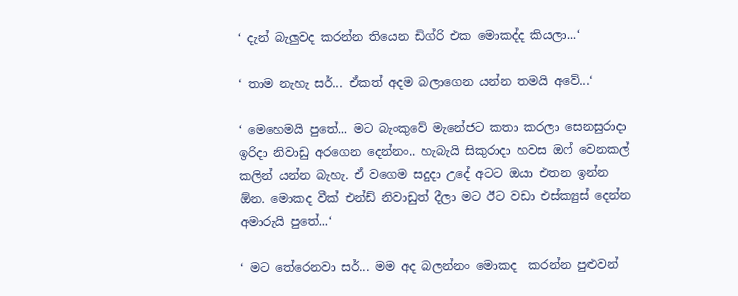‘ දැන් බැලුවද කරන්න තියෙන ඩිග්රි එක මොකද්ද කියලා...‘

‘ තාම නැහැ සර්... ඒකත් අදම බලාගෙන යන්න තමයි අවේ...‘

‘ මෙහෙමයි පුතේ... මට බැංකුවේ මැනේජට කතා කරලා සෙනසුරාදා ඉරිදා නිවාඩු අරගෙන දෙන්නං.. හැබැයි සිකුරාදා හවස ඔෆ් වෙනකල් කලින් යන්න බැහැ. ඒ වගෙම සදුදා උදේ අටට ඔයා එතන ඉන්න ඕන. මොකද වීක් එන්ඩ් නිවාඩුත් දීලා මට ඊට වඩා එස්ක්‍යුස් දෙන්න අමාරුයි පුතේ...‘

‘ මට තේරෙනවා සර්... මම අද බලන්නං මොකද  කරන්න පුළුවන්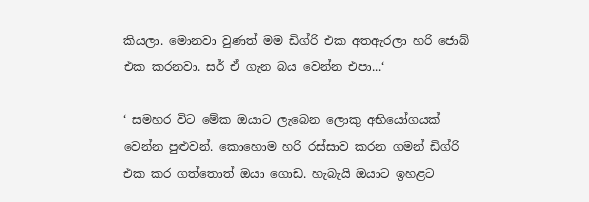කියලා. මොනවා වුණත් මම ඩිග්රි එක අතඇරලා හරි ජොබ් එක කරනවා. සර් ඒ ගැන බය වෙන්න එපා...‘

‘ සමහර විට මේක ඔයාට ලැබෙන ලොකු අභියෝගයක් වෙන්න පුළුවන්. කොහොම හරි රස්සාව කරන ගමන් ඩිග්රි එක කර ගත්තොත් ඔයා ගොඩ. හැබැයි ඔයාට ඉහළට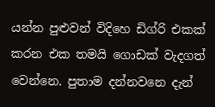යන්න පුළුවන් විදිහෙ ඩිග්රි එකක් කරන එක තමයි ගොඩක් වැදගත් වෙන්නෙ. පුතාම දන්නවනෙ දැන්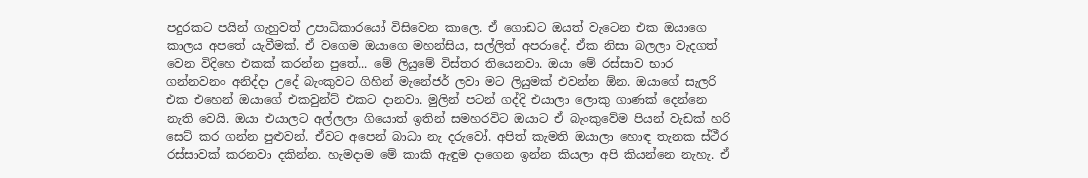පදුරකට පයින් ගැහුවත් උපාධිකාරයෝ විසිවෙන කාලෙ. ඒ ගොඩට ඔයත් වැටෙන එක ඔයාගෙ කාලය අපතේ යැවීමක්. ඒ වගෙම ඔයාගෙ මහන්සිය, සල්ලිත් අපරාදේ. ඒක නිසා බලලා වැදගත් වෙන විදිහෙ එකක් කරන්න පුතේ... මේ ලියුමේ විස්තර තියෙනවා. ඔයා මේ රස්සාව භාර ගන්නවනං අනිද්දා උදේ බැංකුවට ගිහින් මැනේජර් ලවා මට ලියුමක් එවන්න ඕන. ඔයාගේ සැලරි එක එහෙන් ඔයාගේ එකවුන්ට් එකට දානවා. මුලින් පටන් ගද්දි එයාලා ලොකු ගාණක් දෙන්නෙ නැති වෙයි. ඔයා එයාලට අල්ලලා ගියොත් ඉතින් සමහරවිට ඔයාට ඒ බැංකුවේම පියන් වැඩක් හරි සෙට් කර ගන්න පුළුවන්. ඒවට අපෙන් බාධා නැ දරුවෝ. අපිත් කැමති ඔයාලා හොඳ තැනක ස්ථීර රස්සාවක් කරනවා දකින්න. හැමදාම මේ කාකි ඇඳුම දාගෙන ඉන්න කියලා අපි කියන්නෙ නැහැ. ඒ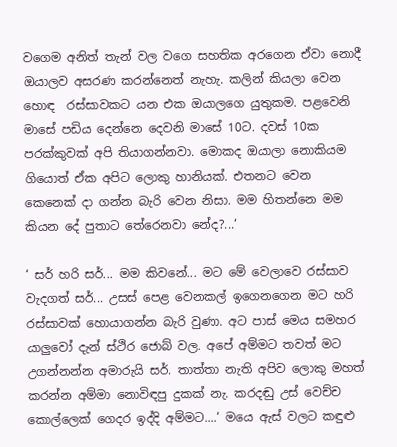වගෙම අනිත් තැන් වල වගෙ සහතික අරගෙන ඒවා නොදී ඔයාලව අසරණ කරන්නෙත් නැහැ. කලින් කියලා වෙන හොඳ  රස්සාවකට යන එක ඔයාලගෙ යුතුකම. පළවෙනි මාසේ පඩිය දෙන්නෙ දෙවනි මාසේ 10ට. දවස් 10ක පරක්කුවක් අපි තියාගන්නවා. මොකද ඔයාලා නොකියම ගියොත් ඒක අපිට ලොකු හානියක්. එතනට වෙන කෙනෙක් දා ගන්න බැරි වෙන නිසා. මම හිතන්නෙ මම කියන දේ පුතාට තේරෙනවා නේද?...‘

‘ සර් හරි සර්... මම කිවනේ... මට මේ වෙලාවෙ රස්සාව වැදගත් සර්... උසස් පෙළ වෙනකල් ඉගෙනගෙන මට හරි රස්සාවක් හොයාගන්න බැරි වුණා. අට පාස් මෙය සමහර යාලුවෝ දැන් ස්ථිර ජොබ් වල. අපේ අම්මට තවත් මට උගන්නන්න අමාරුයි සර්. තාත්තා නැති අපිව ලොකු මහත් කරන්න අම්මා නොවිඳපු දුකක් නැ. කරදඬු උස් වෙච්ච කොල්ලෙක් ගෙදර ඉද්දි අම්මට....‘ මයෙ ඇස් වලට කඳුළු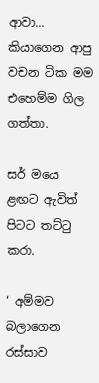ආවා... කියාගෙන ආපු වචන ටික මම එහෙම්ම ගිල ගත්තා.

සර් මයෙ ළඟට ඇවිත් පිටට තට්ටු කරා.

‘ අම්මව බලාගෙන රස්සාව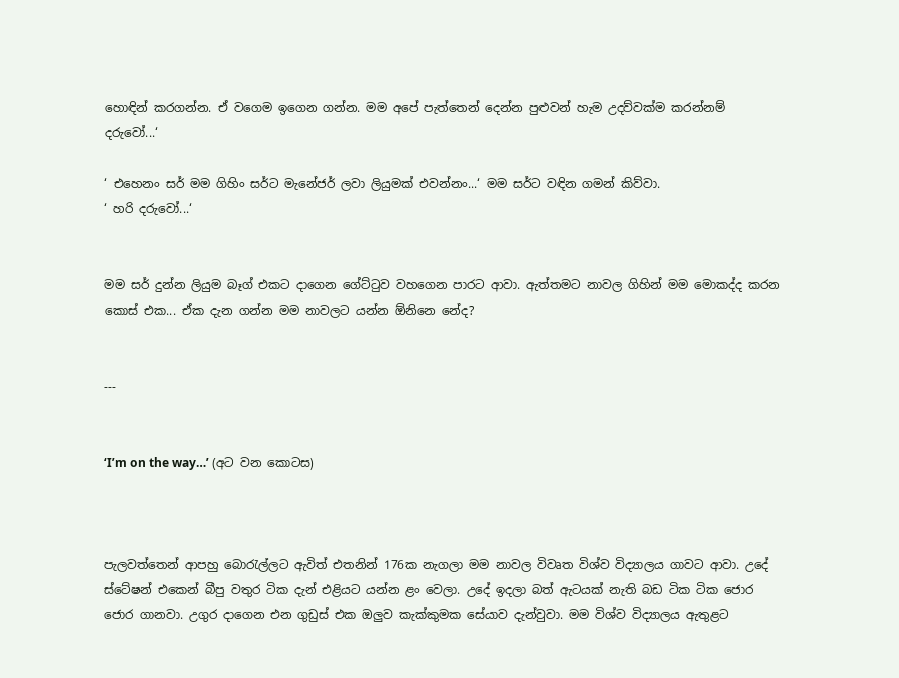හොඳින් කරගන්න. ඒ වගෙම ඉගෙන ගන්න. මම අපේ පැත්තෙන් දෙන්න පුළුවන් හැම උදව්වක්ම කරන්නම් දරුවෝ...‘

‘ එහෙනං සර් මම ගිහිං සර්ට මැනේජර් ලවා ලියුමක් එවන්නං...‘ මම සර්ට වඳින ගමන් කිව්වා.
‘ හරි දරුවෝ...‘


මම සර් දුන්න ලියුම බෑග් එකට දාගෙන ගේට්ටුව වහගෙන පාරට ආවා. ඇත්තමට නාවල ගිහින් මම මොකද්ද කරන කොස් එක... ඒක දැන ගන්න මම නාවලට යන්න ඕනිනෙ නේද?


---


‘I’m on the way…’ (අට වන කොටස)



පැලවත්තෙන් ආපහු බොරැල්ලට ඇවිත් එතනින් 176ක නැගලා මම නාවල විවෘත විශ්ව විද්‍යාලය ගාවට ආවා. උදේ ස්ටේෂන් එකෙන් බීපු වතුර ටික දැන් එළියට යන්න ළං වෙලා. උදේ ඉදලා බත් ඇටයක් නැති බඩ ටික ටික ජොර ජොර ගානවා. උගුර දාගෙන එන ගුඩුස් එක ඔලුව කැක්කුමක සේයාව දැන්වුවා. මම විශ්ව විද්‍යාලය ඇතුළට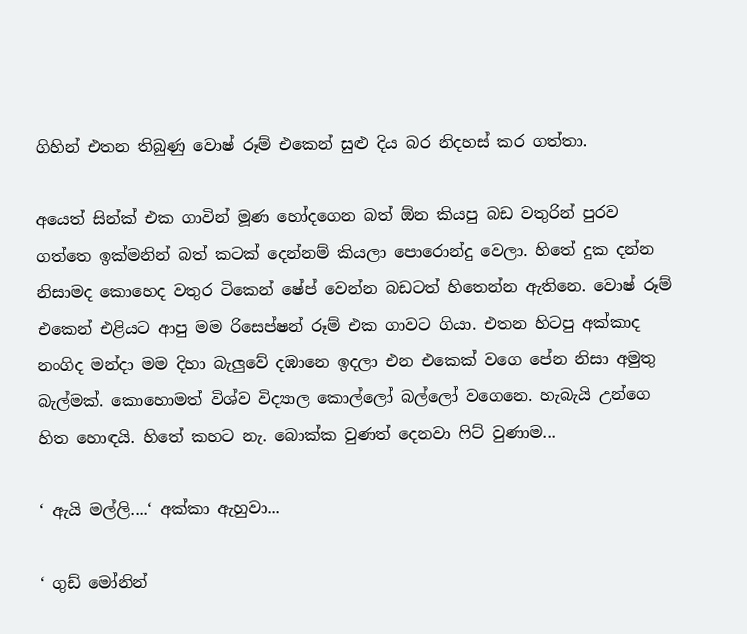ගිහින් එතන තිබුණු වොෂ් රූම් එකෙන් සුළු දිය බර නිදහස් කර ගත්තා.

අයෙත් සින්ක් එක ගාවින් මූණ හෝදගෙන බත් ඕන කියපු බඩ වතුරින් පුරව ගත්තෙ ඉක්මනින් බත් කටක් දෙන්නම් කියලා පොරොන්දු වෙලා. හිතේ දුක දන්න නිසාමද කොහෙද වතුර ටිකෙන් ෂේප් වෙන්න බඩටත් හිතෙන්න ඇතිනෙ. වොෂ් රූම් එකෙන් එළියට ආපු මම රිසෙප්ෂන් රූම් එක ගාවට ගියා. එතන හිටපු අක්කාද නංගිද මන්දා මම දිහා බැලුවේ දඹානෙ ඉදලා එන එකෙක් වගෙ පේන නිසා අමුතු බැල්මක්. කොහොමත් විශ්ව විද්‍යාල කොල්ලෝ බල්ලෝ වගෙනෙ. හැබැයි උන්ගෙ හිත හොඳයි. හිතේ කහට නැ. බොක්ක වුණත් දෙනවා ෆිට් වුණාම...

‘ ඇයි මල්ලි....‘ අක්කා ඇහුවා...

‘ ගුඩ් මෝනින්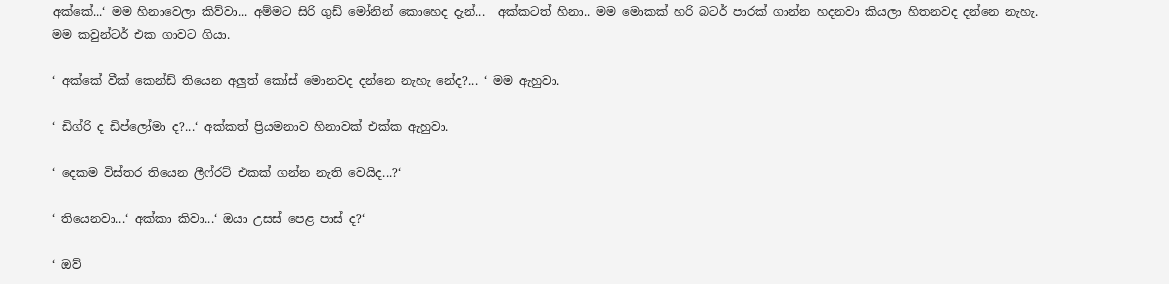අක්කේ...‘ මම හිනාවෙලා කිව්වා... අම්මට සිරි ගුඩ් මෝනින් කොහෙද දැන්...  අක්කටත් හිනා.. මම මොකක් හරි බටර් පාරක් ගාන්න හදනවා කියලා හිතනවද දන්නෙ නැහැ. මම කවුන්ටර් එක ගාවට ගියා.

‘ අක්කේ වීක් කෙන්ඩ් තියෙන අලුත් කෝස් මොනවද දන්නෙ නැහැ නේද?... ‘ මම ඇහුවා.

‘ ඩිග්රි ද ඩිප්ලෝමා ද?...‘ අක්කත් ප්‍රියමනාව හිනාවක් එක්ක ඇහුවා.

‘ දෙකම විස්තර තියෙන ලීෆ්රට් එකක් ගන්න නැති වෙයිද...?‘

‘ තියෙනවා...‘ අක්කා කිවා...‘ ඔයා උසස් පෙළ පාස් ද?‘

‘ ඔව්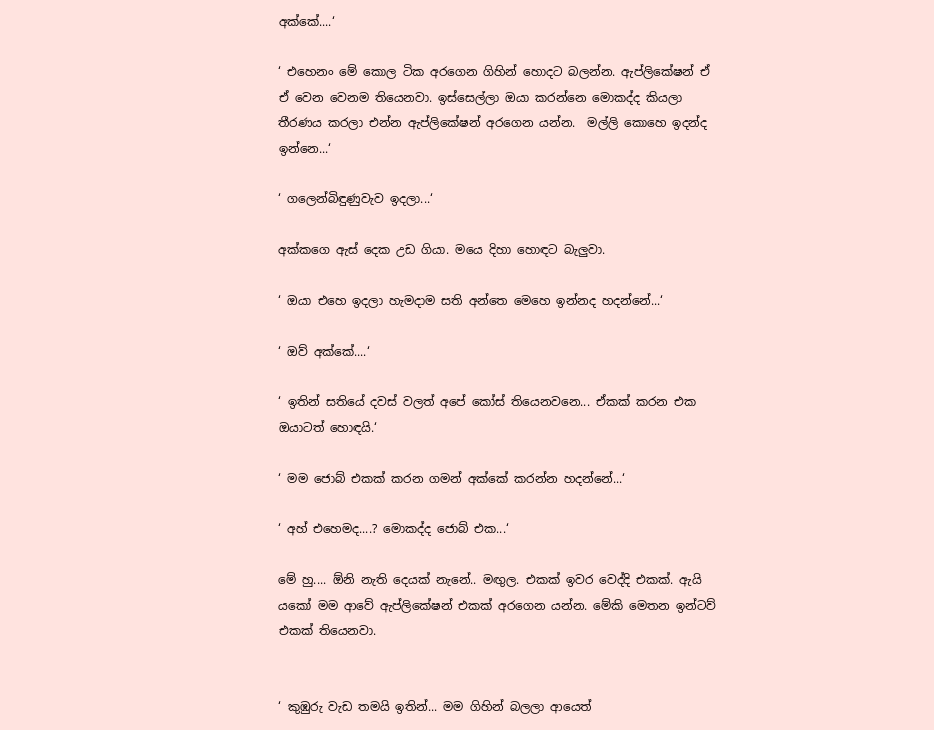අක්කේ....‘

‘ එහෙනං මේ කොල ටික අරගෙන ගිහින් හොදට බලන්න. ඇප්ලිකේෂන් ඒ ඒ වෙන වෙනම තියෙනවා. ඉස්සෙල්ලා ඔයා කරන්නෙ මොකද්ද කියලා තීරණය කරලා එන්න ඇප්ලිකේෂන් අරගෙන යන්න.  මල්ලි කොහෙ ඉදන්ද ඉන්නෙ...‘

‘ ගලෙන්බිඳුණුවැව ඉදලා...‘

අක්කගෙ ඇස් දෙක උඩ ගියා. මයෙ දිහා හොඳට බැලුවා.

‘ ඔයා එහෙ ඉදලා හැමදාම සති අන්තෙ මෙහෙ ඉන්නද හදන්නේ...‘

‘ ඔව් අක්කේ....‘

‘ ඉතින් සතියේ දවස් වලත් අපේ කෝස් තියෙනවනෙ... ඒකක් කරන එක ඔයාටත් හොඳයි.‘

‘ මම ජොබ් එකක් කරන ගමන් අක්කේ කරන්න හදන්නේ...‘

‘ අහ් එහෙමද....? මොකද්ද ජොබ් එක...‘

මේ හු.... ඕනි නැති දෙයක් නැනේ.. මඟුල. එකක් ඉවර වෙද්දි එකක්. ඇයි යකෝ මම ආවේ ඇප්ලිකේෂන් එකක් අරගෙන යන්න. මේකි මෙතන ඉන්ටව් එකක් තියෙනවා.


‘ කුඹුරු වැඩ තමයි ඉතින්... මම ගිහින් බලලා ආයෙත්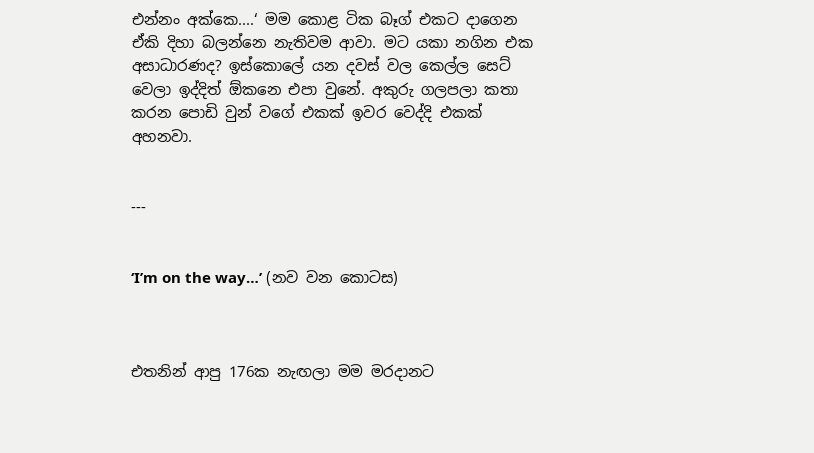එන්නං අක්කෙ....‘ මම කොළ ටික බෑග් එකට දාගෙන ඒකි දිහා බලන්නෙ නැතිවම ආවා. මට යකා නගින එක අසාධාරණද? ඉස්කොලේ යන දවස් වල කෙල්ල සෙට් වෙලා ඉද්දිත් ඕකනෙ එපා වුනේ. අකුරු ගලපලා කතා කරන පොඩි වුන් වගේ එකක් ඉවර වෙද්දි එකක් අහනවා.


---


‘I’m on the way…’ (නව වන කොටස)



එතනින් ආපු 176ක නැඟලා මම මරදානට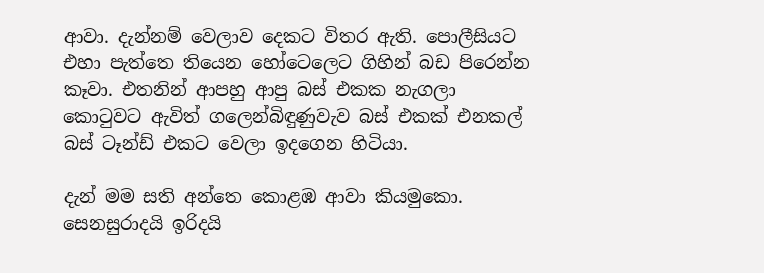ආවා. දැන්නම් වෙලාව දෙකට විතර ඇති. පොලීසියට එහා පැත්තෙ තියෙන හෝටෙලෙට ගිහින් බඩ පිරෙන්න කෑවා. එතනින් ආපහු ආපු බස් එකක නැගලා කොටුවට ඇවිත් ගලෙන්බිඳුණුවැව බස් එකක් එනකල් බස් ටෑන්ඩ් එකට වෙලා ඉදගෙන හිටියා.

දැන් මම සති අන්තෙ කොළඹ ආවා කියමුකො. සෙනසුරාදයි ඉරිදයි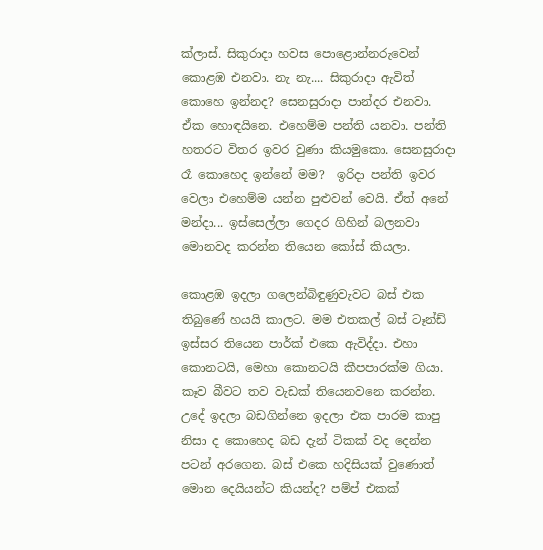ක්ලාස්. සිකුරාදා හවස පොළොන්නරුවෙන් කොළඹ එනවා. නැ නැ.... සිකුරාදා ඇවිත් කොහෙ ඉන්නද? සෙනසුරාදා පාන්දර එනවා. ඒක හොඳයිනෙ. එහෙම්ම පන්ති යනවා. පන්ති හතරට විතර ඉවර වුණා කියමුකො. සෙනසුරාදා රෑ කොහෙද ඉන්නේ මම?  ඉරිදා පන්ති ඉවර වෙලා එහෙම්ම යන්න පුළුවන් වෙයි. ඒත් අනේ මන්දා... ඉස්සෙල්ලා ගෙදර ගිහින් බලනවා මොනවද කරන්න තියෙන කෝස් කියලා.

කොළඹ ඉදලා ගලෙන්බිඳුණුවැවට බස් එක තිබුණේ හයයි කාලට. මම එතකල් බස් ටෑන්ඩ් ඉස්සර තියෙන පාර්ක් එකෙ ඇවිද්දා. එහා කොනටයි, මෙහා කොනටයි කීපපාරක්ම ගියා. කෑව බීවට තව වැඩක් තියෙනවනෙ කරන්න. උදේ ඉදලා බඩගින්නෙ ඉදලා එක පාරම කාපු නිසා ද කොහෙද බඩ දැන් ටිකක් වද දෙන්න පටන් අරගෙන. බස් එකෙ හදිසියක් වුණොත් මොන දෙයියන්ට කියන්ද? පම්ප් එකක්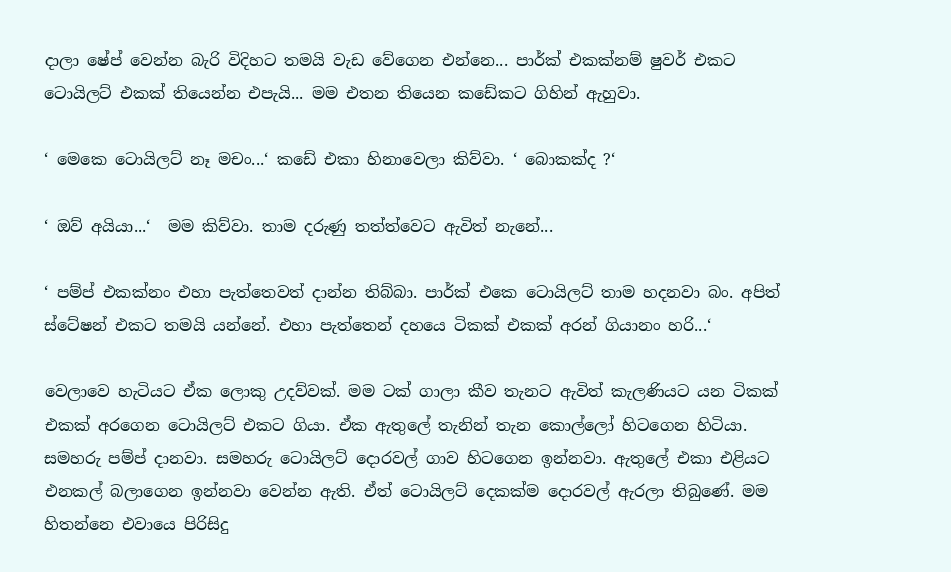දාලා ෂේප් වෙන්න බැරි විදිහට තමයි වැඩ වේගෙන එන්නෙ... පාර්ක් එකක්නම් ෂුවර් එකට ටොයිලට් එකක් තියෙන්න එපැයි... මම එතන තියෙන කඩේකට ගිහින් ඇහුවා.

‘ මෙකෙ ටොයිලට් නෑ මචං...‘ කඩේ එකා හිනාවෙලා කිව්වා. ‘ බොකක්ද ?‘

‘ ඔව් අයියා...‘  මම කිව්වා. තාම දරුණු තත්ත්වෙට ඇවිත් නැනේ...

‘ පම්ප් එකක්නං එහා පැත්තෙවත් දාන්න තිබ්බා. පාර්ක් එකෙ ටොයිලට් තාම හදනවා බං. අපිත් ස්ටේෂන් එකට තමයි යන්නේ. එහා පැත්තෙන් දහයෙ ටිකක් එකක් අරන් ගියානං හරි...‘

වෙලාවෙ හැටියට ඒක ලොකු උදව්වක්. මම ටක් ගාලා කීව තැනට ඇවිත් කැලණියට යන ටිකක් එකක් අරගෙන ටොයිලට් එකට ගියා. ඒක ඇතුලේ තැනින් තැන කොල්ලෝ හිටගෙන හිටියා. සමහරු පම්ප් දානවා. සමහරු ටොයිලට් දොරවල් ගාව හිටගෙන ඉන්නවා. ඇතුලේ එකා එළියට එනකල් බලාගෙන ඉන්නවා වෙන්න ඇති. ඒත් ටොයිලට් දෙකක්ම දොරවල් ඇරලා තිබුණේ. මම  හිතන්නෙ එවායෙ පිරිසිදු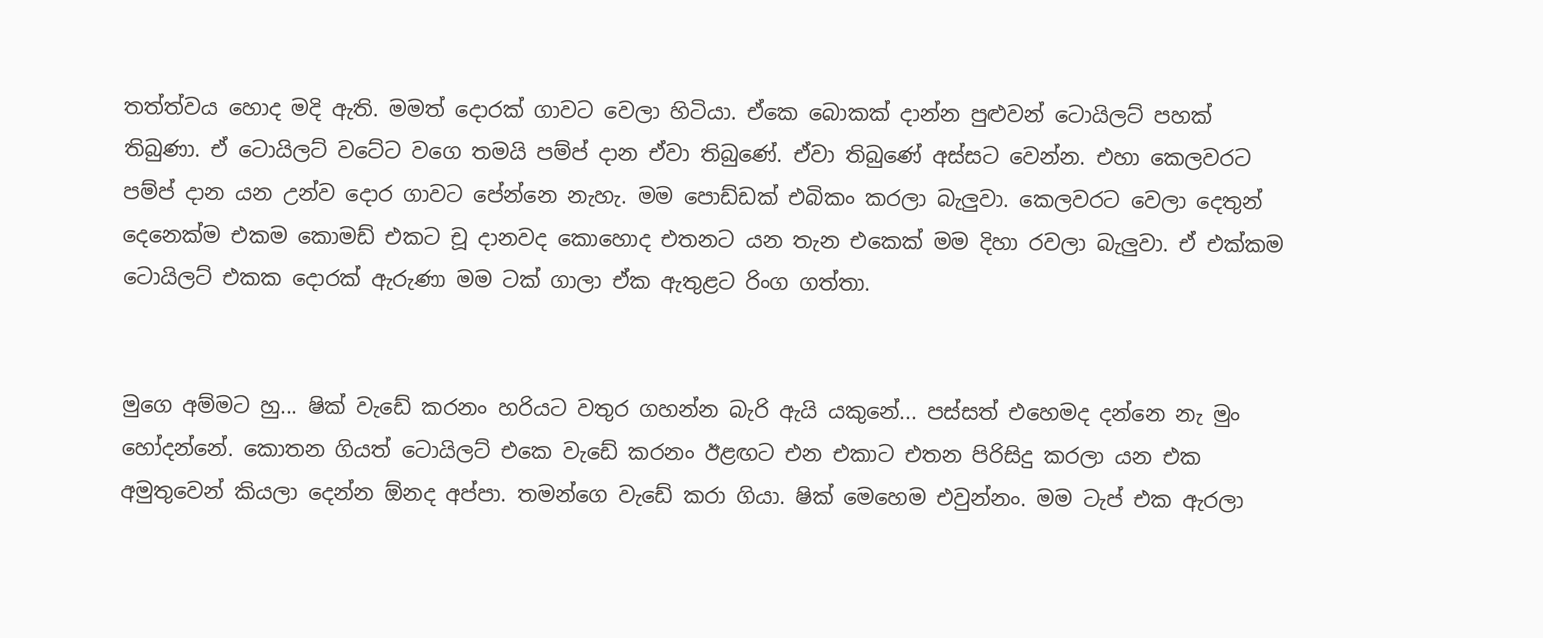තත්ත්වය හොද මදි ඇති. මමත් දොරක් ගාවට වෙලා හිටියා. ඒකෙ බොකක් දාන්න පුළුවන් ටොයිලට් පහක් තිබුණා. ඒ ටොයිලට් වටේට වගෙ තමයි පම්ප් දාන ඒවා තිබුණේ. ඒවා තිබුණේ අස්සට වෙන්න. එහා කෙලවරට පම්ප් දාන යන උන්ව දොර ගාවට පේන්නෙ නැහැ. මම පොඩ්ඩක් එබිකං කරලා බැලුවා. කෙලවරට වෙලා දෙතුන් දෙනෙක්ම එකම කොමඩ් එකට චූ දානවද කොහොද එතනට යන තැන එකෙක් මම දිහා රවලා බැලුවා. ඒ එක්කම ටොයිලට් එකක දොරක් ඇරුණා මම ටක් ගාලා ඒක ඇතුළට රිංග ගත්තා.


මුගෙ අම්මට හු... ෂික් වැඩේ කරනං හරියට වතුර ගහන්න බැරි ඇයි යකුනේ... පස්සත් එහෙමද දන්නෙ නැ මුං හෝදන්නේ. කොතන ගියත් ටොයිලට් එකෙ වැඩේ කරනං ඊළඟට එන එකාට එතන පිරිසිදු කරලා යන එක අමුතුවෙන් කියලා දෙන්න ඕනද අප්පා. තමන්ගෙ වැඩේ කරා ගියා. ෂික් මෙහෙම එවුන්නං. මම ටැප් එක ඇරලා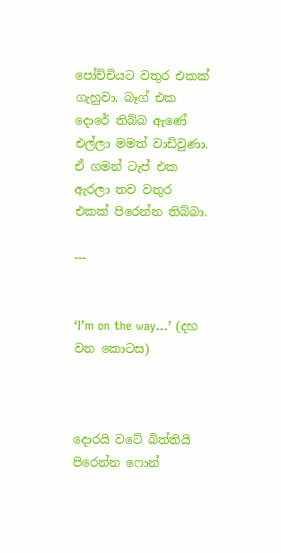පෝච්චියට වතුර එකක් ගැහුවා. බෑග් එක දොරේ තිබ්බ ඇණේ එල්ලා මමත් වාඩිවුණා. ඒ ගමන් ටැප් එක ඇරලා තව වතුර එකක් පිරෙන්න තිබ්බා.

---


‘I’m on the way…’ (දහ වන කොටස)



දොරයි වටේ බිත්තියි පිරෙන්න ෆොන්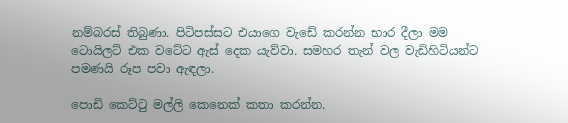නම්බරස් තිබුණා. පිටිපස්සට එයාගෙ වැඩේ කරන්න භාර දීලා මම ටොයිලට් එක වටේට ඇස් දෙක යැව්වා. සමහර තැන් වල වැඩිහිටියන්ට පමණයි රූප පවා ඇඳලා.

පොඩි කෙට්ටු මල්ලි කෙනෙක් කතා කරන්න.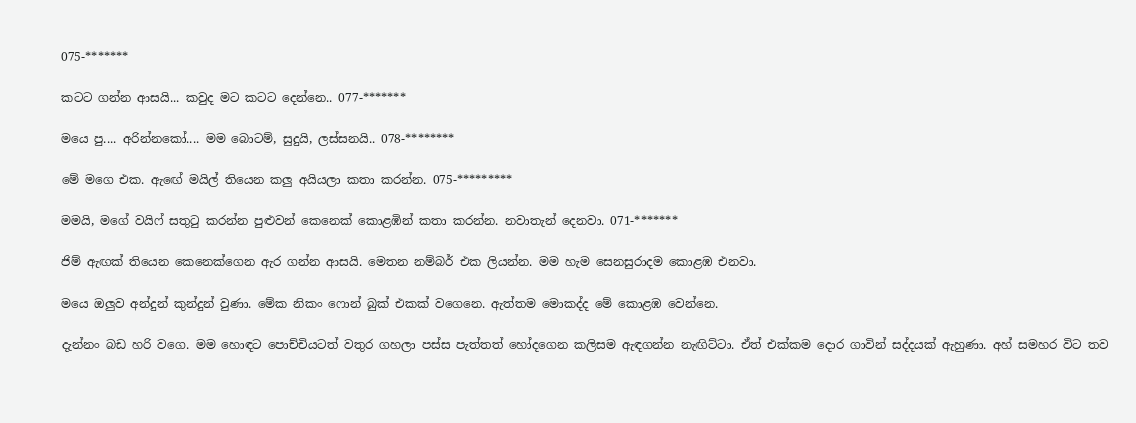075-*******

කටට ගන්න ආසයි... කවුද මට කටට දෙන්නෙ.. 077-*******

මයෙ පු.... අරින්නකෝ.... මම බොටම්, සුදුයි, ලස්සනයි.. 078-********

මේ මගෙ එක. ඇඟේ මයිල් තියෙන කලු අයියලා කතා කරන්න. 075-*********

මමයි, මගේ වයිෆ් සතුටු කරන්න පුළුවන් කෙනෙක් කොළඹින් කතා කරන්න. නවාතැන් දෙනවා. 071-*******

ජිම් ඇඟක් තියෙන කෙනෙක්ගෙන ඇර ගන්න ආසයි. මෙතන නම්බර් එක ලියන්න. මම හැම සෙනසුරාදම කොළඹ එනවා.

මයෙ ඔලුව අන්දුන් කුන්දුන් වුණා. මේක නිකං ෆොන් බුක් එකක් වගෙනෙ. ඇත්තම මොකද්ද මේ කොළඹ වෙන්නෙ.

දැන්නං බඩ හරි වගෙ. මම හොඳට පොච්චියටත් වතුර ගහලා පස්ස පැත්තත් හෝදගෙන කලිසම ඇඳගන්න නැඟිට්ටා. ඒත් එක්කම දොර ගාවින් සද්දයක් ඇහුණා. අහ් සමහර විට තව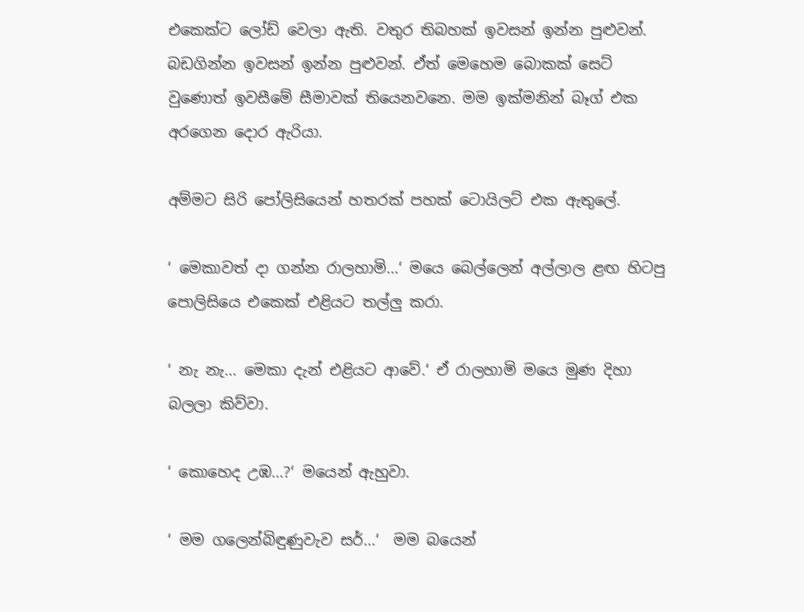එකෙක්ට ලෝඩ් වෙලා ඇති. වතුර තිබහක් ඉවසන් ඉන්න පුළුවන්. බඩගින්න ඉවසන් ඉන්න පුළුවන්. ඒත් මෙහෙම බොකක් සෙට් වුණොත් ඉවසීමේ සීමාවක් තියෙනවනෙ. මම ඉක්මනින් බෑග් එක අරගෙන දොර ඇරියා.

අම්මට සිරි පෝලිසියෙන් හතරක් පහක් ටොයිලට් එක ඇතුලේ.

‘ මෙකාවත් දා ගන්න රාලහාමි...‘ මයෙ බෙල්ලෙන් අල්ලාල ළඟ හිටපු පොලිසියෙ එකෙක් එළියට තල්ලු කරා.

‘ නැ නැ... මෙකා දැන් එළියට ආවේ.‘ ඒ රාලහාමි මයෙ මුණ දිහා බලලා කිව්වා.

‘ කොහෙද උඹ...?‘ මයෙන් ඇහුවා.

‘ මම ගලෙන්බිඳුණුවැව සර්...‘  මම බයෙන්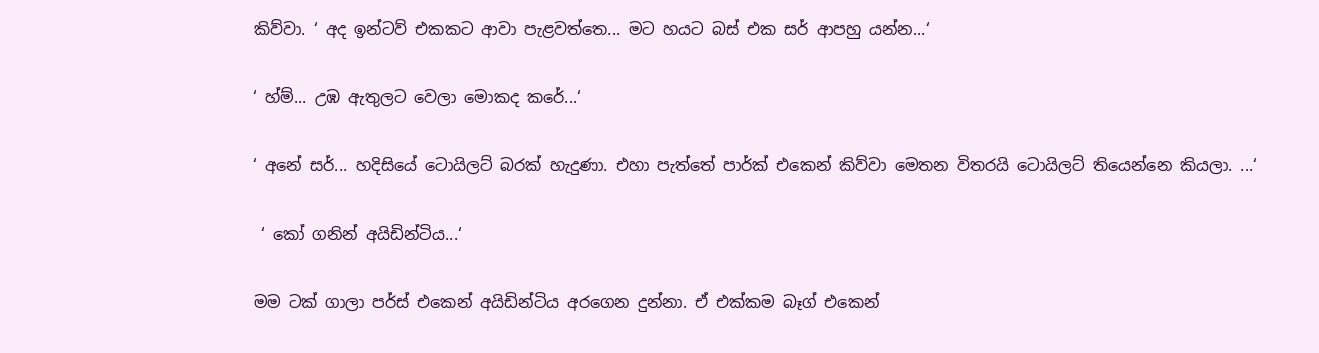කිව්වා. ‘ අද ඉන්ටව් එකකට ආවා පැළවත්තෙ... මට හයට බස් එක සර් ආපහු යන්න...‘

‘ හ්ම්... උඹ ඇතුලට වෙලා මොකද කරේ...‘

‘ අනේ සර්... හදිසියේ ටොයිලට් බරක් හැදුණා. එහා පැත්තේ පාර්ක් එකෙන් කිව්වා මෙතන විතරයි ටොයිලට් තියෙන්නෙ කියලා. ...‘

 ‘ කෝ ගනින් අයිඩින්ටිය...‘

මම ටක් ගාලා පර්ස් එකෙන් අයිඩින්ටිය අරගෙන දුන්නා. ඒ එක්කම බෑග් එකෙන්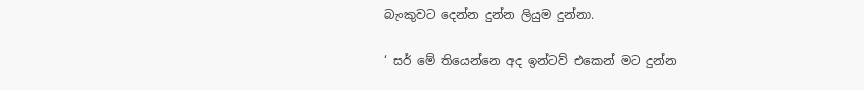බැංකුවට දෙන්න දුන්න ලියුම දුන්නා.

‘ සර් මේ තියෙන්නෙ අද ඉන්ටව් එකෙන් මට දුන්න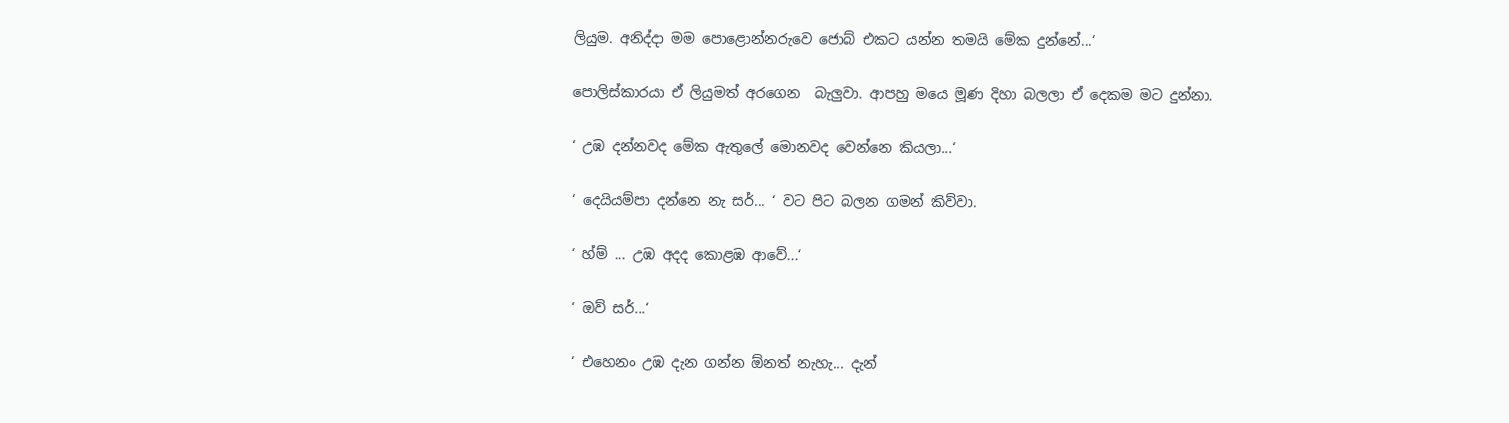ලියුම. අනිද්දා මම පොළොන්නරුවෙ ජොබ් එකට යන්න තමයි මේක දුන්නේ...‘

පොලිස්කාරයා ඒ ලියුමත් අරගෙන  බැලුවා. ආපහු මයෙ මූණ දිහා බලලා ඒ දෙකම මට දුන්නා.

‘ උඹ දන්නවද මේක ඇතුලේ මොනවද වෙන්නෙ කියලා...‘

‘ දෙයියම්පා දන්නෙ නැ සර්... ‘ වට පිට බලන ගමන් කිව්වා.

‘ හ්ම් ... උඹ අදද කොළඹ ආවේ...‘

‘ ඔව් සර්...‘

‘ එහෙනං උඹ දැන ගන්න ඕනත් නැහැ... දැන්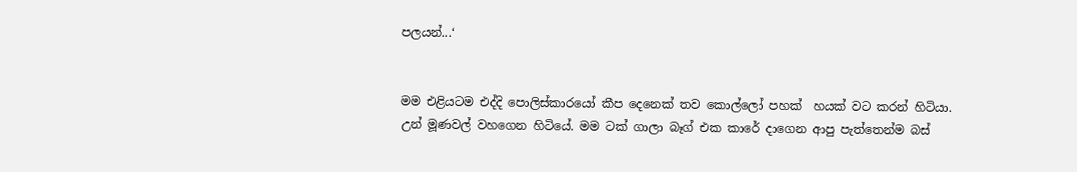පලයන්...‘


මම එළියටම එද්දි පොලිස්කාරයෝ කීප දෙනෙක් තව කොල්ලෝ පහක්  හයක් වට කරන් හිටියා. උන් මූණවල් වහගෙන හිටියේ. මම ටක් ගාලා බෑග් එක කාරේ දාගෙන ආපු පැත්තෙන්ම බස්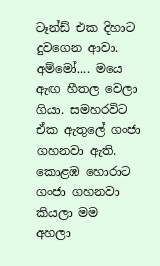ටෑන්ඩ් එක දිහාට දුවගෙන ආවා. අම්මෝ.... මයෙ ඇඟ හීතල වෙලා ගියා. සමහරවිට ඒක ඇතුලේ ගංජා ගහනවා ඇති. කොළඹ හොරාට ගංජා ගහනවා කියලා මම  අහලා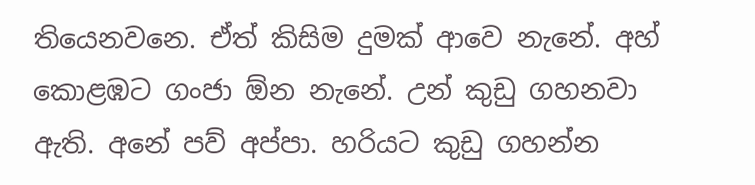තියෙනවනෙ. ඒත් කිසිම දුමක් ආවෙ නැනේ. අහ් කොළඹට ගංජා ඕන නැනේ. උන් කුඩු ගහනවා ඇති. අනේ පව් අප්පා. හරියට කුඩු ගහන්න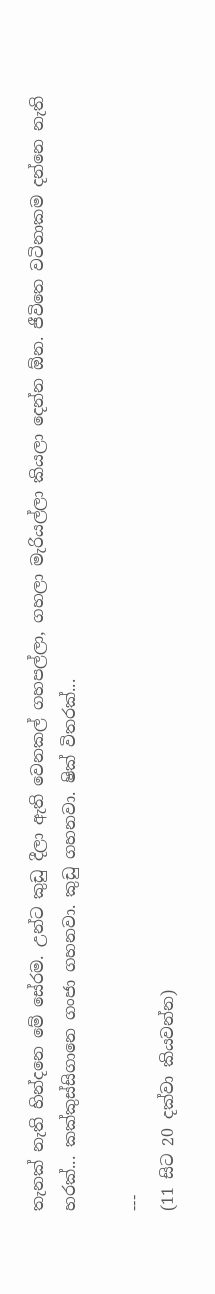තැනක් නැති හින්දනෙ මේ සේරම. උන්ට කුඩු දීලා ඇති වෙනකල් ගහපල්ලා, ගහලා මැරියල්ලා කියලා දෙන්න ඕන. ජීවිතෙ වටිනාකම දන්නෙ නැති හරක්... කක්කුස්සිගානෙ ගංජා ගහනවා. කුඩු ගහනවා. ෂික් විතරක්...

---
(11 සිට 20 දක්වා කියවන්න)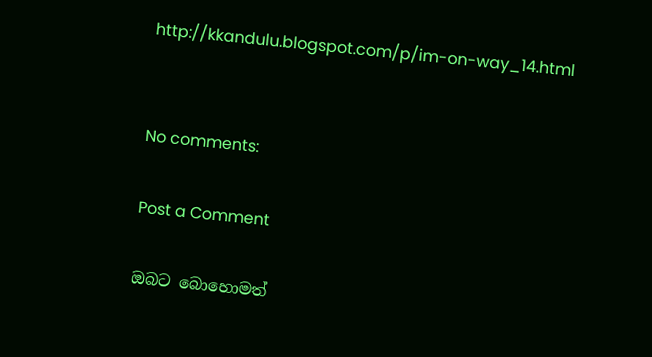http://kkandulu.blogspot.com/p/im-on-way_14.html


No comments:

Post a Comment

ඔබට බොහොමත්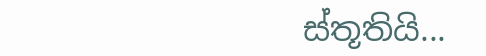ස්තූතියි...